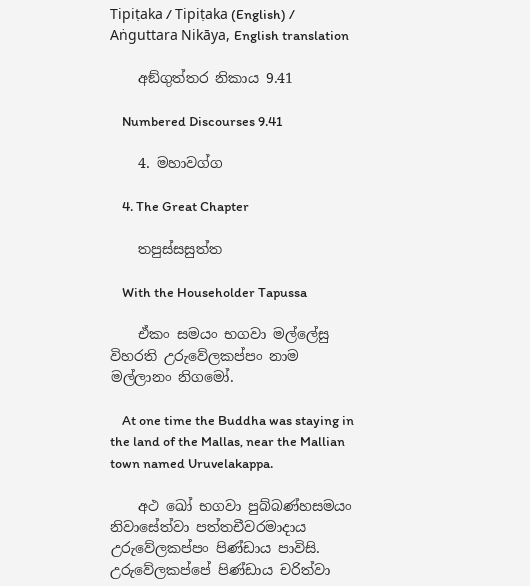Tipiṭaka / Tipiṭaka (English) / Aṅguttara Nikāya, English translation

    අඞ්ගුත්තර නිකාය 9.41

    Numbered Discourses 9.41

    4. මහාවග්ග

    4. The Great Chapter

    තපුස්සසුත්ත

    With the Householder Tapussa

    ඒකං සමයං භගවා මල්ලේසු විහරති උරුවේලකප්පං නාම මල්ලානං නිගමෝ.

    At one time the Buddha was staying in the land of the Mallas, near the Mallian town named Uruvelakappa.

    අථ ඛෝ භගවා පුබ්බණ්හසමයං නිවාසේත්වා පත්තචීවරමාදාය උරුවේලකප්පං පිණ්ඩාය පාවිසි. උරුවේලකප්පේ පිණ්ඩාය චරිත්වා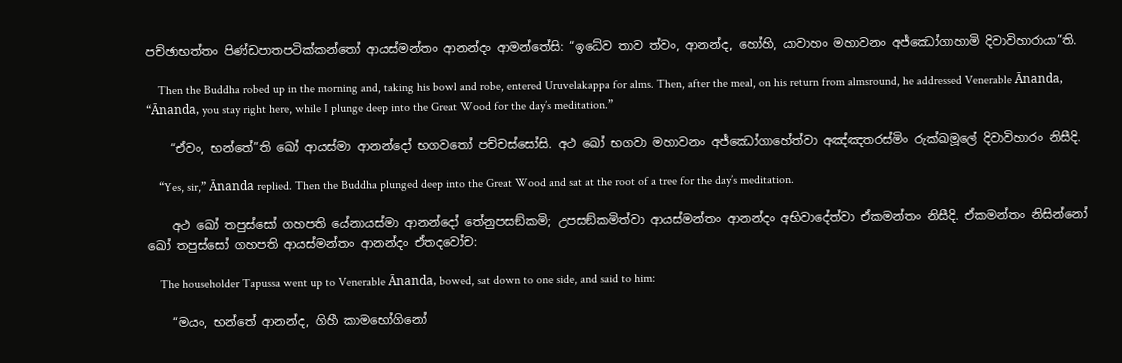පච්ඡාභත්තං පිණ්ඩපාතපටික්කන්තෝ ආයස්මන්තං ආනන්දං ආමන්තේසි: “ඉධේව තාව ත්වං, ආනන්ද, හෝහි, යාවාහං මහාවනං අජ්ඣෝගාහාමි දිවාවිහාරායා”ති.

    Then the Buddha robed up in the morning and, taking his bowl and robe, entered Uruvelakappa for alms. Then, after the meal, on his return from almsround, he addressed Venerable Ānanda, “Ānanda, you stay right here, while I plunge deep into the Great Wood for the day’s meditation.”

    “ඒවං, භන්තේ”ති ඛෝ ආයස්මා ආනන්දෝ භගවතෝ පච්චස්සෝසි. අථ ඛෝ භගවා මහාවනං අජ්ඣෝගාහේත්වා අඤ්ඤතරස්මිං රුක්ඛමූලේ දිවාවිහාරං නිසීදි.

    “Yes, sir,” Ānanda replied. Then the Buddha plunged deep into the Great Wood and sat at the root of a tree for the day’s meditation.

    අථ ඛෝ තපුස්සෝ ගහපති යේනායස්මා ආනන්දෝ තේනුපසඞ්කමි; උපසඞ්කමිත්වා ආයස්මන්තං ආනන්දං අභිවාදේත්වා ඒකමන්තං නිසීදි. ඒකමන්තං නිසින්නෝ ඛෝ තපුස්සෝ ගහපති ආයස්මන්තං ආනන්දං ඒතදවෝච:

    The householder Tapussa went up to Venerable Ānanda, bowed, sat down to one side, and said to him:

    “මයං, භන්තේ ආනන්ද, ගිහී කාමභෝගිනෝ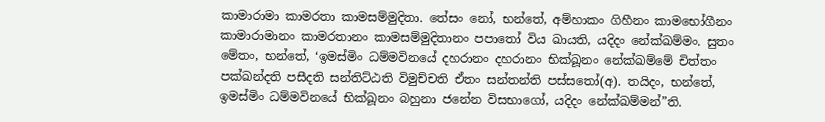කාමාරාමා කාමරතා කාමසම්මුදිතා. තේසං නෝ, භන්තේ, අම්හාකං ගිහීනං කාමභෝගීනං කාමාරාමානං කාමරතානං කාමසම්මුදිතානං පපාතෝ විය ඛායති, යදිදං නේක්ඛම්මං. සුතං මේතං, භන්තේ, ‘ඉමස්මිං ධම්මවිනයේ දහරානං දහරානං භික්ඛූනං නේක්ඛම්මේ චිත්තං පක්ඛන්දති පසීදති සන්තිට්ඨති විමුච්චති ඒතං සන්තන්ති පස්සතෝ(අ). තයිදං, භන්තේ, ඉමස්මිං ධම්මවිනයේ භික්ඛූනං බහුනා ජනේන විසභාගෝ, යදිදං නේක්ඛම්මන්”ති.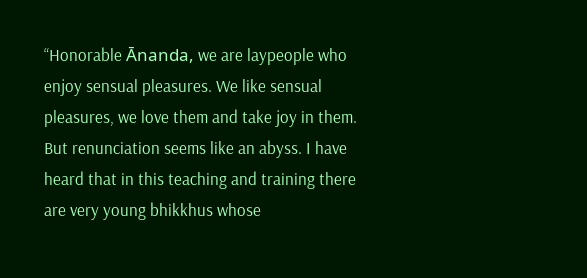“Honorable Ānanda, we are laypeople who enjoy sensual pleasures. We like sensual pleasures, we love them and take joy in them. But renunciation seems like an abyss. I have heard that in this teaching and training there are very young bhikkhus whose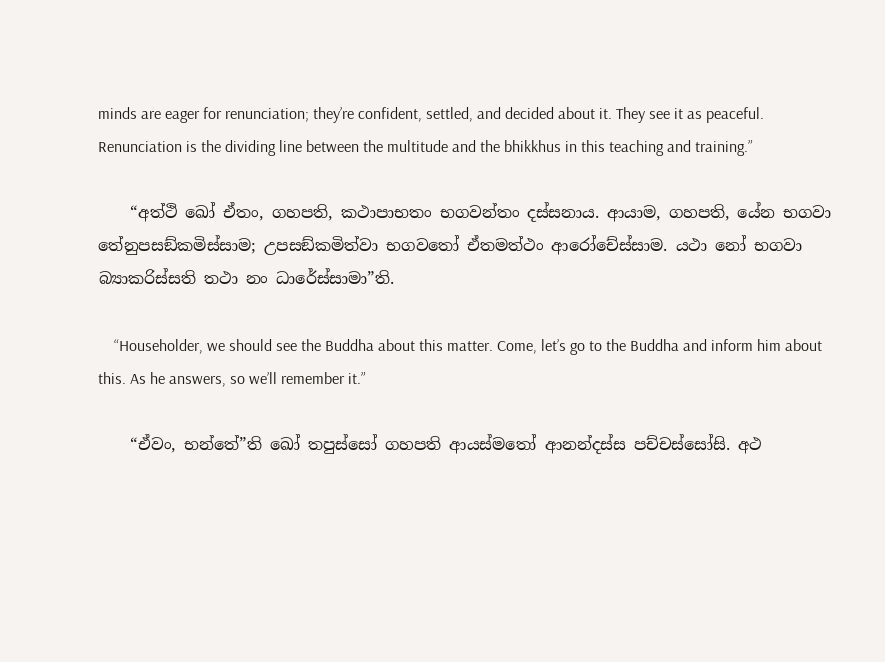minds are eager for renunciation; they’re confident, settled, and decided about it. They see it as peaceful. Renunciation is the dividing line between the multitude and the bhikkhus in this teaching and training.”

    “අත්ථි ඛෝ ඒතං, ගහපති, කථාපාභතං භගවන්තං දස්සනාය. ආයාම, ගහපති, යේන භගවා තේනුපසඞ්කමිස්සාම; උපසඞ්කමිත්වා භගවතෝ ඒතමත්ථං ආරෝචේස්සාම. යථා නෝ භගවා බ්‍යාකරිස්සති තථා නං ධාරේස්සාමා”ති.

    “Householder, we should see the Buddha about this matter. Come, let’s go to the Buddha and inform him about this. As he answers, so we’ll remember it.”

    “ඒවං, භන්තේ”ති ඛෝ තපුස්සෝ ගහපති ආයස්මතෝ ආනන්දස්ස පච්චස්සෝසි. අථ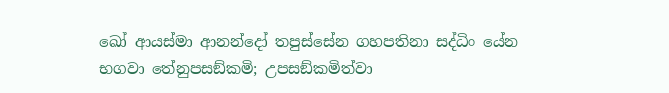ඛෝ ආයස්මා ආනන්දෝ තපුස්සේන ගහපතිනා සද්ධිං යේන භගවා තේනුපසඞ්කමි; උපසඞ්කමිත්වා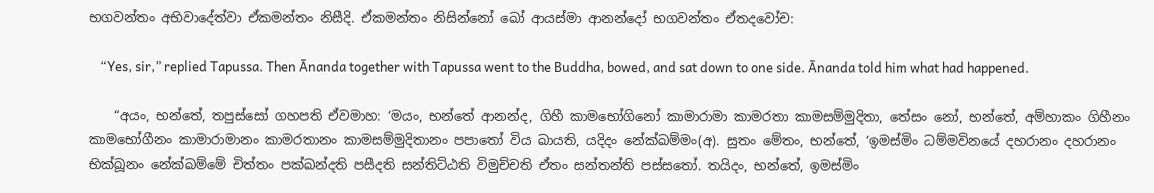භගවන්තං අභිවාදේත්වා ඒකමන්තං නිසීදි. ඒකමන්තං නිසින්නෝ ඛෝ ආයස්මා ආනන්දෝ භගවන්තං ඒතදවෝච:

    “Yes, sir,” replied Tapussa. Then Ānanda together with Tapussa went to the Buddha, bowed, and sat down to one side. Ānanda told him what had happened.

    “අයං, භන්තේ, තපුස්සෝ ගහපති ඒවමාහ: ‘මයං, භන්තේ ආනන්ද, ගිහී කාමභෝගිනෝ කාමාරාමා කාමරතා කාමසම්මුදිතා, තේසං නෝ, භන්තේ, අම්හාකං ගිහීනං කාමභෝගීනං කාමාරාමානං කාමරතානං කාමසම්මුදිතානං පපාතෝ විය ඛායති, යදිදං නේක්ඛම්මං(අ). සුතං මේතං, භන්තේ, ‘ඉමස්මිං ධම්මවිනයේ දහරානං දහරානං භික්ඛූනං නේක්ඛම්මේ චිත්තං පක්ඛන්දති පසීදති සන්තිට්ඨති විමුච්චති ඒතං සන්තන්ති පස්සතෝ. තයිදං, භන්තේ, ඉමස්මිං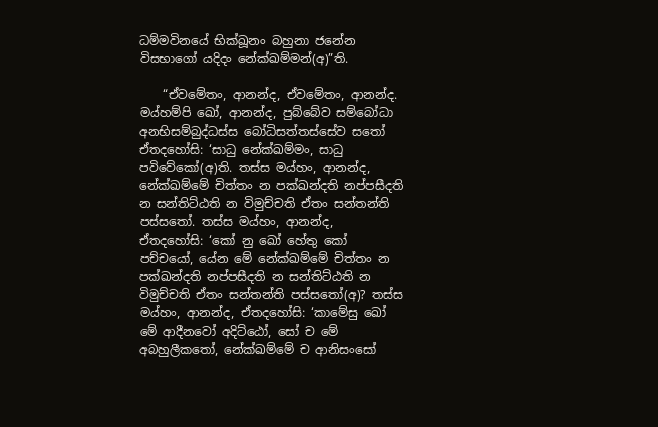ධම්මවිනයේ භික්ඛූනං බහුනා ජනේන විසභාගෝ යදිදං නේක්ඛම්මන්(අ)”ති.

    “ඒවමේතං, ආනන්ද, ඒවමේතං, ආනන්ද. මය්හම්පි ඛෝ, ආනන්ද, පුබ්බේව සම්බෝධා අනභිසම්බුද්ධස්ස බෝධිසත්තස්සේව සතෝ ඒතදහෝසි: ‘සාධු නේක්ඛම්මං, සාධු පවිවේකෝ(අ)ති. තස්ස මය්හං, ආනන්ද, නේක්ඛම්මේ චිත්තං න පක්ඛන්දති නප්පසීදති න සන්තිට්ඨති න විමුච්චති ඒතං සන්තන්ති පස්සතෝ. තස්ස මය්හං, ආනන්ද, ඒතදහෝසි: ‘කෝ නු ඛෝ හේතු කෝ පච්චයෝ, යේන මේ නේක්ඛම්මේ චිත්තං න පක්ඛන්දති නප්පසීදති න සන්තිට්ඨති න විමුච්චති ඒතං සන්තන්ති පස්සතෝ(අ)? තස්ස මය්හං, ආනන්ද, ඒතදහෝසි: ‘කාමේසු ඛෝ මේ ආදීනවෝ අදිට්ඨෝ, සෝ ච මේ අබහුලීකතෝ, නේක්ඛම්මේ ච ආනිසංසෝ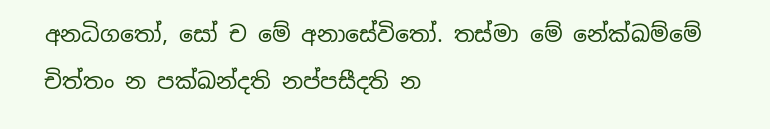අනධිගතෝ, සෝ ච මේ අනාසේවිතෝ. තස්මා මේ නේක්ඛම්මේ චිත්තං න පක්ඛන්දති නප්පසීදති න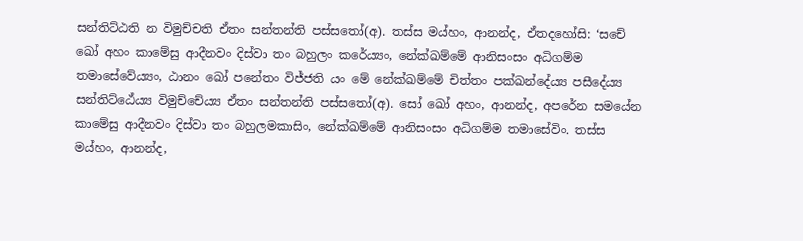සන්තිට්ඨති න විමුච්චති ඒතං සන්තන්ති පස්සතෝ(අ). තස්ස මය්හං, ආනන්ද, ඒතදහෝසි: ‘සචේ ඛෝ අහං කාමේසු ආදීනවං දිස්වා තං බහුලං කරේය්‍යං, නේක්ඛම්මේ ආනිසංසං අධිගම්ම තමාසේවේය්‍යං, ඨානං ඛෝ පනේතං විජ්ජති යං මේ නේක්ඛම්මේ චිත්තං පක්ඛන්දේය්‍ය පසීදේය්‍ය සන්තිට්ඨේය්‍ය විමුච්චේය්‍ය ඒතං සන්තන්ති පස්සතෝ(අ). සෝ ඛෝ අහං, ආනන්ද, අපරේන සමයේන කාමේසු ආදීනවං දිස්වා තං බහුලමකාසිං, නේක්ඛම්මේ ආනිසංසං අධිගම්ම තමාසේවිං. තස්ස මය්හං, ආනන්ද,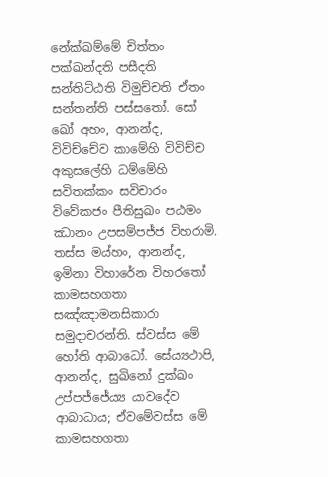නේක්ඛම්මේ චිත්තං පක්ඛන්දති පසීදති සන්තිට්ඨති විමුච්චති ඒතං සන්තන්ති පස්සතෝ. සෝ ඛෝ අහං, ආනන්ද, විවිච්චේව කාමේහි විවිච්ච අකුසලේහි ධම්මේහි සවිතක්කං සවිචාරං විවේකජං පීතිසුඛං පඨමං ඣානං උපසම්පජ්ජ විහරාමි. තස්ස මය්හං, ආනන්ද, ඉමිනා විහාරේන විහරතෝ කාමසහගතා සඤ්ඤාමනසිකාරා සමුදාචරන්ති. ස්වස්ස මේ හෝති ආබාධෝ. සේය්‍යථාපි, ආනන්ද, සුඛිනෝ දුක්ඛං උප්පජ්ජේය්‍ය යාවදේව ආබාධාය; ඒවමේවස්ස මේ කාමසහගතා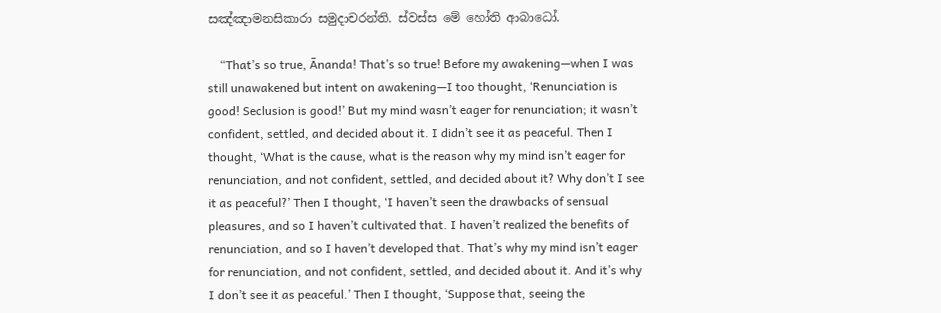සඤ්ඤාමනසිකාරා සමුදාචරන්ති. ස්වස්ස මේ හෝති ආබාධෝ.

    “That’s so true, Ānanda! That’s so true! Before my awakening—when I was still unawakened but intent on awakening—I too thought, ‘Renunciation is good! Seclusion is good!’ But my mind wasn’t eager for renunciation; it wasn’t confident, settled, and decided about it. I didn’t see it as peaceful. Then I thought, ‘What is the cause, what is the reason why my mind isn’t eager for renunciation, and not confident, settled, and decided about it? Why don’t I see it as peaceful?’ Then I thought, ‘I haven’t seen the drawbacks of sensual pleasures, and so I haven’t cultivated that. I haven’t realized the benefits of renunciation, and so I haven’t developed that. That’s why my mind isn’t eager for renunciation, and not confident, settled, and decided about it. And it’s why I don’t see it as peaceful.’ Then I thought, ‘Suppose that, seeing the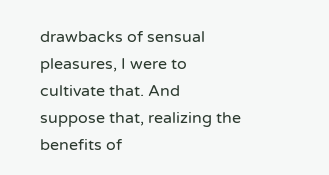drawbacks of sensual pleasures, I were to cultivate that. And suppose that, realizing the benefits of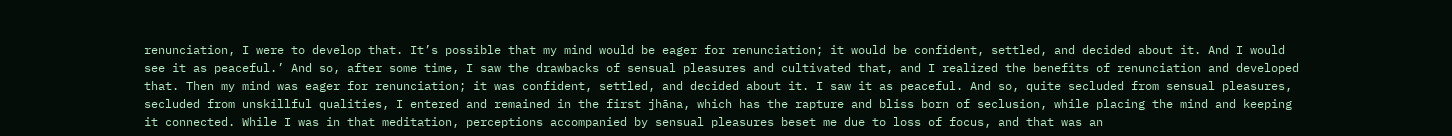renunciation, I were to develop that. It’s possible that my mind would be eager for renunciation; it would be confident, settled, and decided about it. And I would see it as peaceful.’ And so, after some time, I saw the drawbacks of sensual pleasures and cultivated that, and I realized the benefits of renunciation and developed that. Then my mind was eager for renunciation; it was confident, settled, and decided about it. I saw it as peaceful. And so, quite secluded from sensual pleasures, secluded from unskillful qualities, I entered and remained in the first jhāna, which has the rapture and bliss born of seclusion, while placing the mind and keeping it connected. While I was in that meditation, perceptions accompanied by sensual pleasures beset me due to loss of focus, and that was an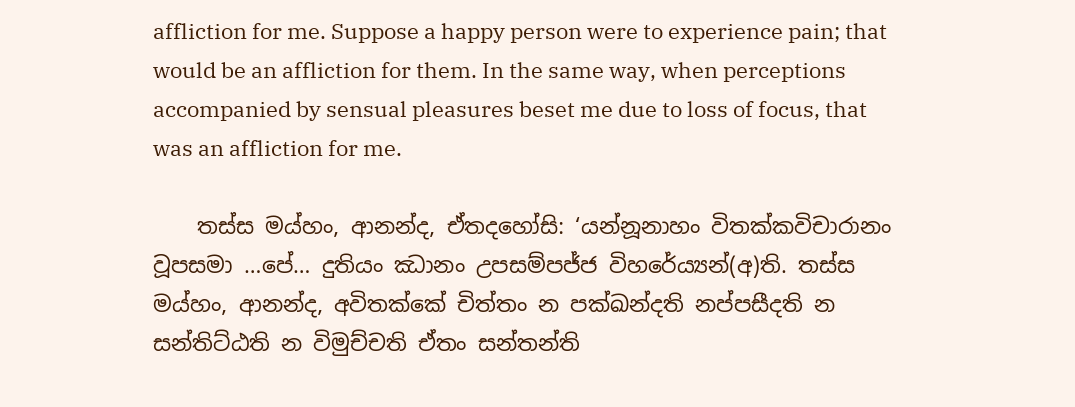affliction for me. Suppose a happy person were to experience pain; that would be an affliction for them. In the same way, when perceptions accompanied by sensual pleasures beset me due to loss of focus, that was an affliction for me.

    තස්ස මය්හං, ආනන්ද, ඒතදහෝසි: ‘යන්නූනාහං විතක්කවිචාරානං වූපසමා …පේ… දුතියං ඣානං උපසම්පජ්ජ විහරේය්‍යන්(අ)ති. තස්ස මය්හං, ආනන්ද, අවිතක්කේ චිත්තං න පක්ඛන්දති නප්පසීදති න සන්තිට්ඨති න විමුච්චති ඒතං සන්තන්ති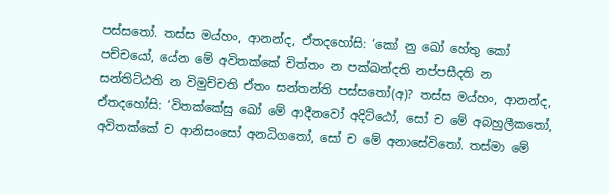පස්සතෝ. තස්ස මය්හං, ආනන්ද, ඒතදහෝසි: ‘කෝ නු ඛෝ හේතු කෝ පච්චයෝ, යේන මේ අවිතක්කේ චිත්තං න පක්ඛන්දති නප්පසීදති න සන්තිට්ඨති න විමුච්චති ඒතං සන්තන්ති පස්සතෝ(අ)? තස්ස මය්හං, ආනන්ද, ඒතදහෝසි: ‘විතක්කේසු ඛෝ මේ ආදීනවෝ අදිට්ඨෝ, සෝ ච මේ අබහුලීකතෝ, අවිතක්කේ ච ආනිසංසෝ අනධිගතෝ, සෝ ච මේ අනාසේවිතෝ. තස්මා මේ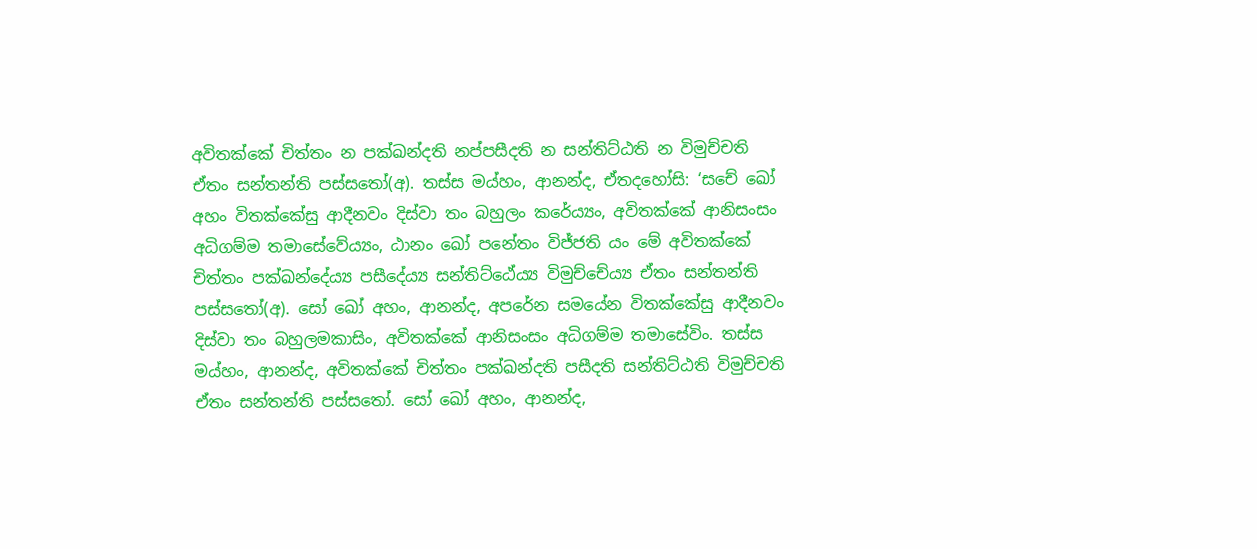අවිතක්කේ චිත්තං න පක්ඛන්දති නප්පසීදති න සන්තිට්ඨති න විමුච්චති ඒතං සන්තන්ති පස්සතෝ(අ). තස්ස මය්හං, ආනන්ද, ඒතදහෝසි: ‘සචේ ඛෝ අහං විතක්කේසු ආදීනවං දිස්වා තං බහුලං කරේය්‍යං, අවිතක්කේ ආනිසංසං අධිගම්ම තමාසේවේය්‍යං, ඨානං ඛෝ පනේතං විජ්ජති යං මේ අවිතක්කේ චිත්තං පක්ඛන්දේය්‍ය පසීදේය්‍ය සන්තිට්ඨේය්‍ය විමුච්චේය්‍ය ඒතං සන්තන්ති පස්සතෝ(අ). සෝ ඛෝ අහං, ආනන්ද, අපරේන සමයේන විතක්කේසු ආදීනවං දිස්වා තං බහුලමකාසිං, අවිතක්කේ ආනිසංසං අධිගම්ම තමාසේවිං. තස්ස මය්හං, ආනන්ද, අවිතක්කේ චිත්තං පක්ඛන්දති පසීදති සන්තිට්ඨති විමුච්චති ඒතං සන්තන්ති පස්සතෝ. සෝ ඛෝ අහං, ආනන්ද,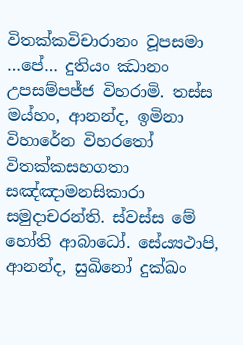විතක්කවිචාරානං වූපසමා …පේ… දුතියං ඣානං උපසම්පජ්ජ විහරාමි. තස්ස මය්හං, ආනන්ද, ඉමිනා විහාරේන විහරතෝ විතක්කසහගතා සඤ්ඤාමනසිකාරා සමුදාචරන්ති. ස්වස්ස මේ හෝති ආබාධෝ. සේය්‍යථාපි, ආනන්ද, සුඛිනෝ දුක්ඛං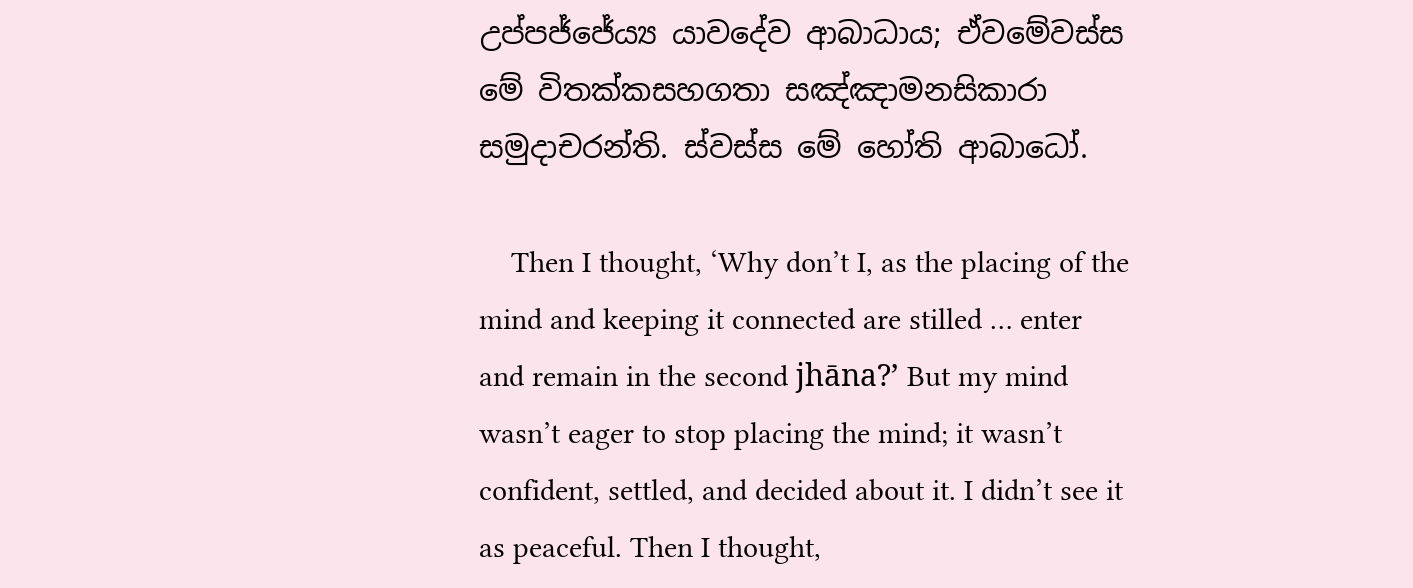උප්පජ්ජේය්‍ය යාවදේව ආබාධාය; ඒවමේවස්ස මේ විතක්කසහගතා සඤ්ඤාමනසිකාරා සමුදාචරන්ති. ස්වස්ස මේ හෝති ආබාධෝ.

    Then I thought, ‘Why don’t I, as the placing of the mind and keeping it connected are stilled … enter and remain in the second jhāna?’ But my mind wasn’t eager to stop placing the mind; it wasn’t confident, settled, and decided about it. I didn’t see it as peaceful. Then I thought,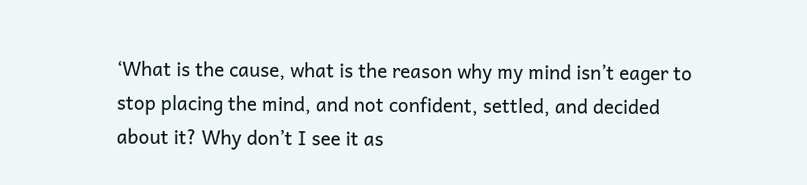‘What is the cause, what is the reason why my mind isn’t eager to stop placing the mind, and not confident, settled, and decided about it? Why don’t I see it as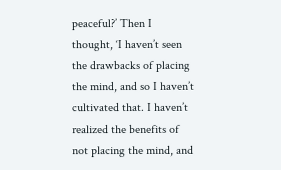peaceful?’ Then I thought, ‘I haven’t seen the drawbacks of placing the mind, and so I haven’t cultivated that. I haven’t realized the benefits of not placing the mind, and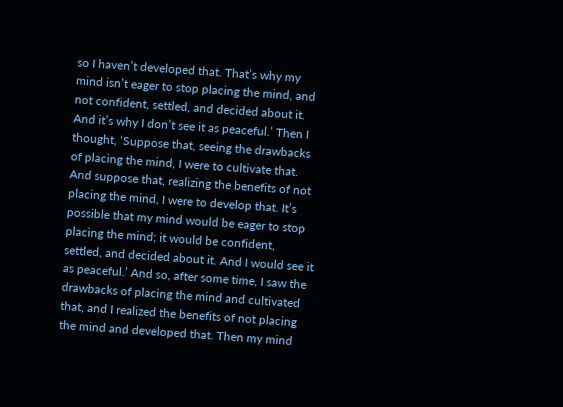so I haven’t developed that. That’s why my mind isn’t eager to stop placing the mind, and not confident, settled, and decided about it. And it’s why I don’t see it as peaceful.’ Then I thought, ‘Suppose that, seeing the drawbacks of placing the mind, I were to cultivate that. And suppose that, realizing the benefits of not placing the mind, I were to develop that. It’s possible that my mind would be eager to stop placing the mind; it would be confident, settled, and decided about it. And I would see it as peaceful.’ And so, after some time, I saw the drawbacks of placing the mind and cultivated that, and I realized the benefits of not placing the mind and developed that. Then my mind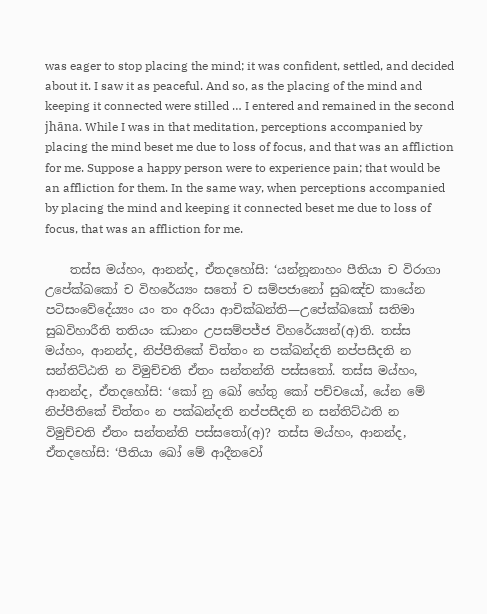was eager to stop placing the mind; it was confident, settled, and decided about it. I saw it as peaceful. And so, as the placing of the mind and keeping it connected were stilled … I entered and remained in the second jhāna. While I was in that meditation, perceptions accompanied by placing the mind beset me due to loss of focus, and that was an affliction for me. Suppose a happy person were to experience pain; that would be an affliction for them. In the same way, when perceptions accompanied by placing the mind and keeping it connected beset me due to loss of focus, that was an affliction for me.

    තස්ස මය්හං, ආනන්ද, ඒතදහෝසි: ‘යන්නූනාහං පීතියා ච විරාගා උපේක්ඛකෝ ච විහරේය්‍යං සතෝ ච සම්පජානෝ සුඛඤ්ච කායේන පටිසංවේදේය්‍යං යං තං අරියා ආචික්ඛන්ති—උපේක්ඛකෝ සතිමා සුඛවිහාරීති තතියං ඣානං උපසම්පජ්ජ විහරේය්‍යන්(අ)ති. තස්ස මය්හං, ආනන්ද, නිප්පීතිකේ චිත්තං න පක්ඛන්දති නප්පසීදති න සන්තිට්ඨති න විමුච්චති ඒතං සන්තන්ති පස්සතෝ. තස්ස මය්හං, ආනන්ද, ඒතදහෝසි: ‘කෝ නු ඛෝ හේතු කෝ පච්චයෝ, යේන මේ නිප්පීතිකේ චිත්තං න පක්ඛන්දති නප්පසීදති න සන්තිට්ඨති න විමුච්චති ඒතං සන්තන්ති පස්සතෝ(අ)? තස්ස මය්හං, ආනන්ද, ඒතදහෝසි: ‘පීතියා ඛෝ මේ ආදීනවෝ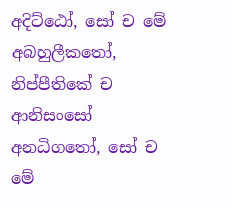අදිට්ඨෝ, සෝ ච මේ අබහුලීකතෝ, නිප්පීතිකේ ච ආනිසංසෝ අනධිගතෝ, සෝ ච මේ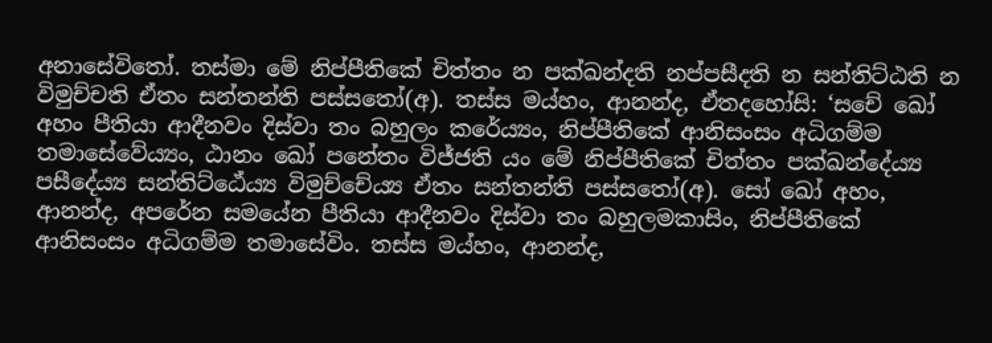අනාසේවිතෝ. තස්මා මේ නිප්පීතිකේ චිත්තං න පක්ඛන්දති නප්පසීදති න සන්තිට්ඨති න විමුච්චති ඒතං සන්තන්ති පස්සතෝ(අ). තස්ස මය්හං, ආනන්ද, ඒතදහෝසි: ‘සචේ ඛෝ අහං පීතියා ආදීනවං දිස්වා තං බහුලං කරේය්‍යං, නිප්පීතිකේ ආනිසංසං අධිගම්ම තමාසේවේය්‍යං, ඨානං ඛෝ පනේතං විජ්ජති යං මේ නිප්පීතිකේ චිත්තං පක්ඛන්දේය්‍ය පසීදේය්‍ය සන්තිට්ඨේය්‍ය විමුච්චේය්‍ය ඒතං සන්තන්ති පස්සතෝ(අ). සෝ ඛෝ අහං, ආනන්ද, අපරේන සමයේන පීතියා ආදීනවං දිස්වා තං බහුලමකාසිං, නිප්පීතිකේ ආනිසංසං අධිගම්ම තමාසේවිං. තස්ස මය්හං, ආනන්ද,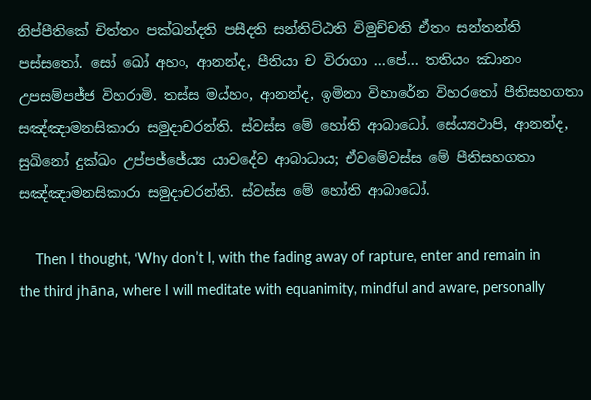නිප්පීතිකේ චිත්තං පක්ඛන්දති පසීදති සන්තිට්ඨති විමුච්චති ඒතං සන්තන්ති පස්සතෝ. සෝ ඛෝ අහං, ආනන්ද, පීතියා ච විරාගා …පේ… තතියං ඣානං උපසම්පජ්ජ විහරාමි. තස්ස මය්හං, ආනන්ද, ඉමිනා විහාරේන විහරතෝ පීතිසහගතා සඤ්ඤාමනසිකාරා සමුදාචරන්ති. ස්වස්ස මේ හෝති ආබාධෝ. සේය්‍යථාපි, ආනන්ද, සුඛිනෝ දුක්ඛං උප්පජ්ජේය්‍ය යාවදේව ආබාධාය; ඒවමේවස්ස මේ පීතිසහගතා සඤ්ඤාමනසිකාරා සමුදාචරන්ති. ස්වස්ස මේ හෝති ආබාධෝ.

    Then I thought, ‘Why don’t I, with the fading away of rapture, enter and remain in the third jhāna, where I will meditate with equanimity, mindful and aware, personally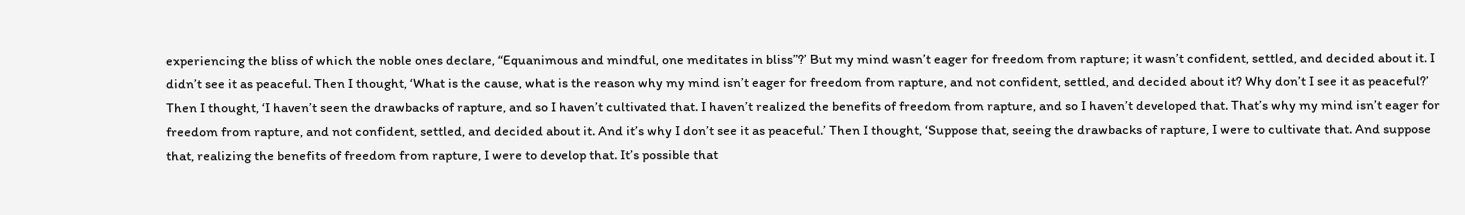experiencing the bliss of which the noble ones declare, “Equanimous and mindful, one meditates in bliss”?’ But my mind wasn’t eager for freedom from rapture; it wasn’t confident, settled, and decided about it. I didn’t see it as peaceful. Then I thought, ‘What is the cause, what is the reason why my mind isn’t eager for freedom from rapture, and not confident, settled, and decided about it? Why don’t I see it as peaceful?’ Then I thought, ‘I haven’t seen the drawbacks of rapture, and so I haven’t cultivated that. I haven’t realized the benefits of freedom from rapture, and so I haven’t developed that. That’s why my mind isn’t eager for freedom from rapture, and not confident, settled, and decided about it. And it’s why I don’t see it as peaceful.’ Then I thought, ‘Suppose that, seeing the drawbacks of rapture, I were to cultivate that. And suppose that, realizing the benefits of freedom from rapture, I were to develop that. It’s possible that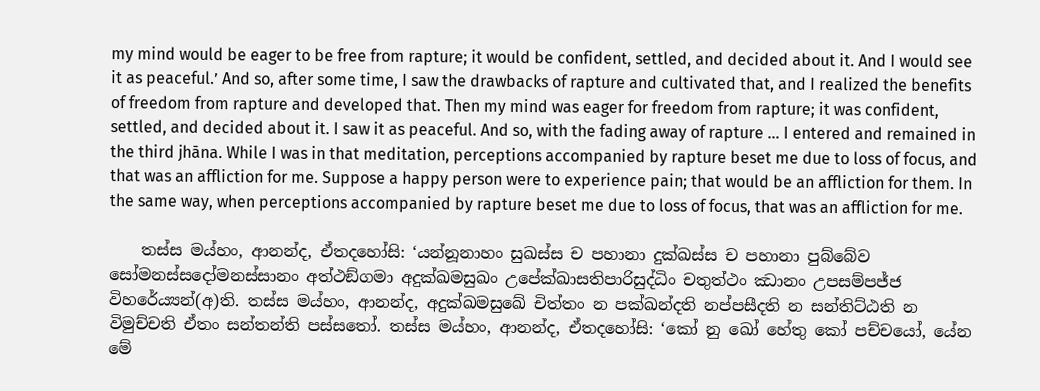my mind would be eager to be free from rapture; it would be confident, settled, and decided about it. And I would see it as peaceful.’ And so, after some time, I saw the drawbacks of rapture and cultivated that, and I realized the benefits of freedom from rapture and developed that. Then my mind was eager for freedom from rapture; it was confident, settled, and decided about it. I saw it as peaceful. And so, with the fading away of rapture … I entered and remained in the third jhāna. While I was in that meditation, perceptions accompanied by rapture beset me due to loss of focus, and that was an affliction for me. Suppose a happy person were to experience pain; that would be an affliction for them. In the same way, when perceptions accompanied by rapture beset me due to loss of focus, that was an affliction for me.

    තස්ස මය්හං, ආනන්ද, ඒතදහෝසි: ‘යන්නූනාහං සුඛස්ස ච පහානා දුක්ඛස්ස ච පහානා පුබ්බේව සෝමනස්සදෝමනස්සානං අත්ථඞ්ගමා අදුක්ඛමසුඛං උපේක්ඛාසතිපාරිසුද්ධිං චතුත්ථං ඣානං උපසම්පජ්ජ විහරේය්‍යන්(අ)ති. තස්ස මය්හං, ආනන්ද, අදුක්ඛමසුඛේ චිත්තං න පක්ඛන්දති නප්පසීදති න සන්තිට්ඨති න විමුච්චති ඒතං සන්තන්ති පස්සතෝ. තස්ස මය්හං, ආනන්ද, ඒතදහෝසි: ‘කෝ නු ඛෝ හේතු කෝ පච්චයෝ, යේන මේ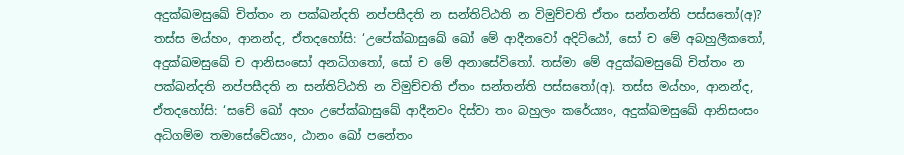අදුක්ඛමසුඛේ චිත්තං න පක්ඛන්දති නප්පසීදති න සන්තිට්ඨති න විමුච්චති ඒතං සන්තන්ති පස්සතෝ(අ)? තස්ස මය්හං, ආනන්ද, ඒතදහෝසි: ‘උපේක්ඛාසුඛේ ඛෝ මේ ආදීනවෝ අදිට්ඨෝ, සෝ ච මේ අබහුලීකතෝ, අදුක්ඛමසුඛේ ච ආනිසංසෝ අනධිගතෝ, සෝ ච මේ අනාසේවිතෝ. තස්මා මේ අදුක්ඛමසුඛේ චිත්තං න පක්ඛන්දති නප්පසීදති න සන්තිට්ඨති න විමුච්චති ඒතං සන්තන්ති පස්සතෝ(අ). තස්ස මය්හං, ආනන්ද, ඒතදහෝසි: ‘සචේ ඛෝ අහං උපේක්ඛාසුඛේ ආදීනවං දිස්වා තං බහුලං කරේය්‍යං, අදුක්ඛමසුඛේ ආනිසංසං අධිගම්ම තමාසේවේය්‍යං, ඨානං ඛෝ පනේතං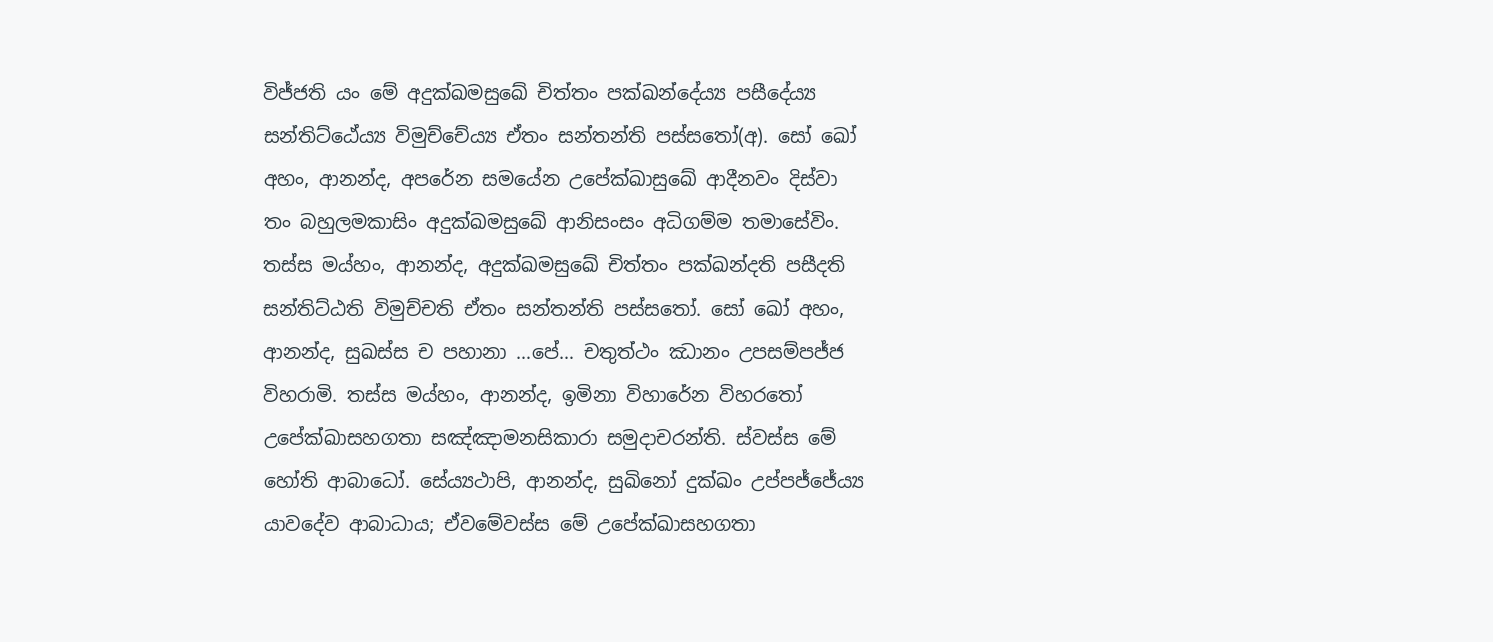විජ්ජති යං මේ අදුක්ඛමසුඛේ චිත්තං පක්ඛන්දේය්‍ය පසීදේය්‍ය සන්තිට්ඨේය්‍ය විමුච්චේය්‍ය ඒතං සන්තන්ති පස්සතෝ(අ). සෝ ඛෝ අහං, ආනන්ද, අපරේන සමයේන උපේක්ඛාසුඛේ ආදීනවං දිස්වා තං බහුලමකාසිං අදුක්ඛමසුඛේ ආනිසංසං අධිගම්ම තමාසේවිං. තස්ස මය්හං, ආනන්ද, අදුක්ඛමසුඛේ චිත්තං පක්ඛන්දති පසීදති සන්තිට්ඨති විමුච්චති ඒතං සන්තන්ති පස්සතෝ. සෝ ඛෝ අහං, ආනන්ද, සුඛස්ස ච පහානා …පේ… චතුත්ථං ඣානං උපසම්පජ්ජ විහරාමි. තස්ස මය්හං, ආනන්ද, ඉමිනා විහාරේන විහරතෝ උපේක්ඛාසහගතා සඤ්ඤාමනසිකාරා සමුදාචරන්ති. ස්වස්ස මේ හෝති ආබාධෝ. සේය්‍යථාපි, ආනන්ද, සුඛිනෝ දුක්ඛං උප්පජ්ජේය්‍ය යාවදේව ආබාධාය; ඒවමේවස්ස මේ උපේක්ඛාසහගතා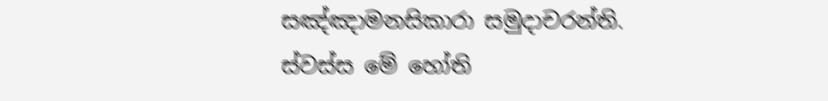සඤ්ඤාමනසිකාරා සමුදාචරන්ති. ස්වස්ස මේ හෝති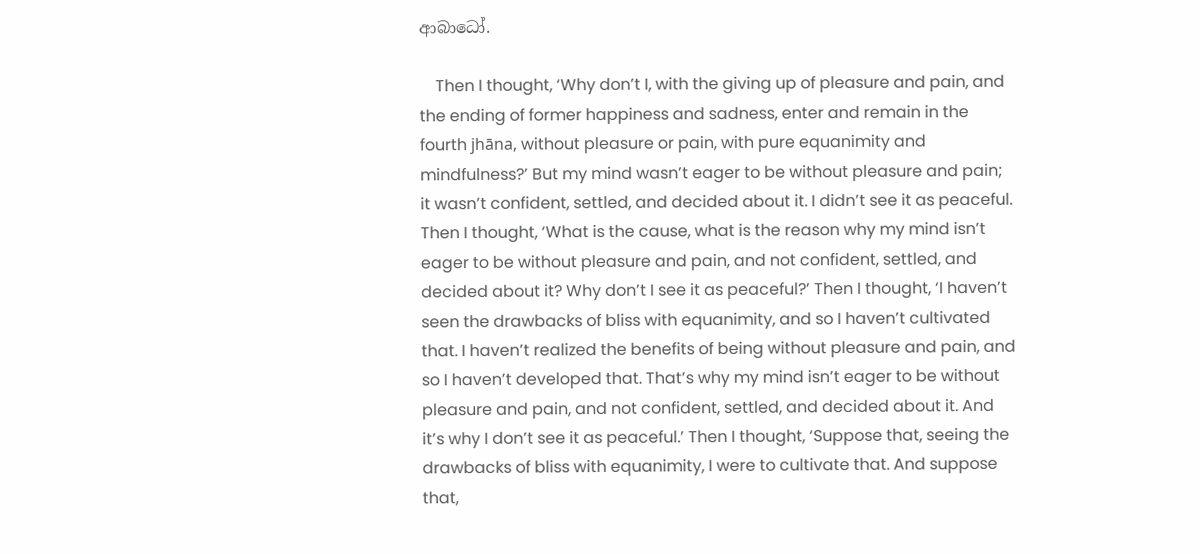ආබාධෝ.

    Then I thought, ‘Why don’t I, with the giving up of pleasure and pain, and the ending of former happiness and sadness, enter and remain in the fourth jhāna, without pleasure or pain, with pure equanimity and mindfulness?’ But my mind wasn’t eager to be without pleasure and pain; it wasn’t confident, settled, and decided about it. I didn’t see it as peaceful. Then I thought, ‘What is the cause, what is the reason why my mind isn’t eager to be without pleasure and pain, and not confident, settled, and decided about it? Why don’t I see it as peaceful?’ Then I thought, ‘I haven’t seen the drawbacks of bliss with equanimity, and so I haven’t cultivated that. I haven’t realized the benefits of being without pleasure and pain, and so I haven’t developed that. That’s why my mind isn’t eager to be without pleasure and pain, and not confident, settled, and decided about it. And it’s why I don’t see it as peaceful.’ Then I thought, ‘Suppose that, seeing the drawbacks of bliss with equanimity, I were to cultivate that. And suppose that,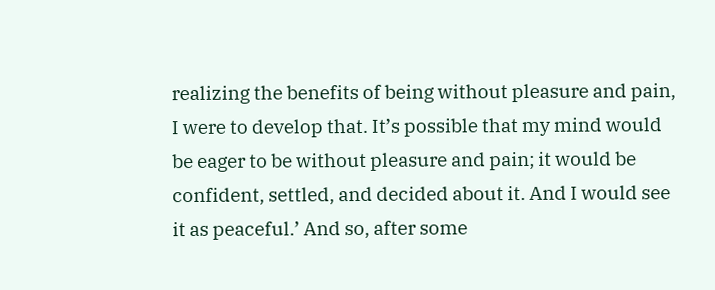realizing the benefits of being without pleasure and pain, I were to develop that. It’s possible that my mind would be eager to be without pleasure and pain; it would be confident, settled, and decided about it. And I would see it as peaceful.’ And so, after some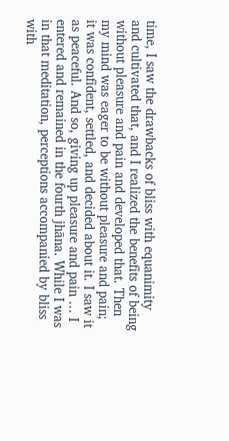time, I saw the drawbacks of bliss with equanimity and cultivated that, and I realized the benefits of being without pleasure and pain and developed that. Then my mind was eager to be without pleasure and pain; it was confident, settled, and decided about it. I saw it as peaceful. And so, giving up pleasure and pain … I entered and remained in the fourth jhāna. While I was in that meditation, perceptions accompanied by bliss with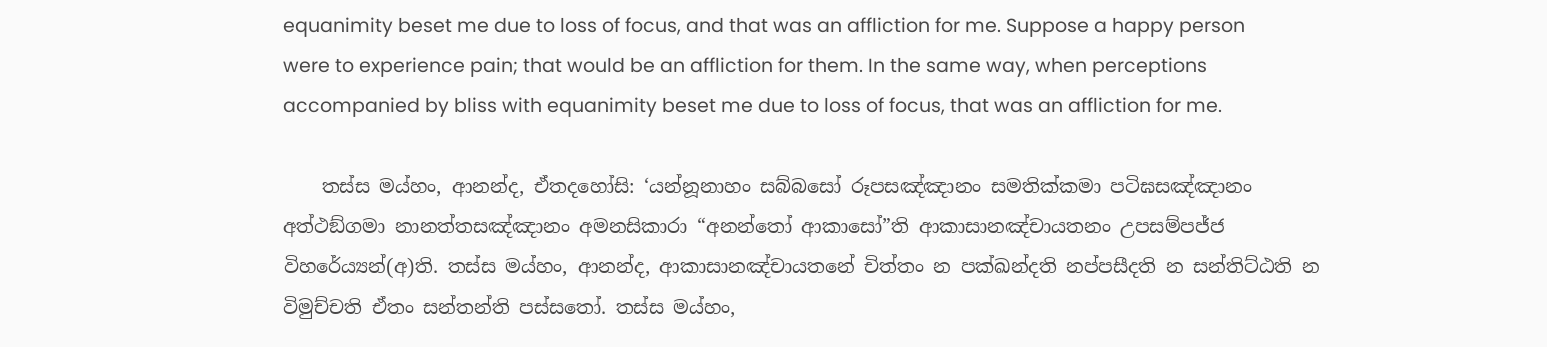equanimity beset me due to loss of focus, and that was an affliction for me. Suppose a happy person were to experience pain; that would be an affliction for them. In the same way, when perceptions accompanied by bliss with equanimity beset me due to loss of focus, that was an affliction for me.

    තස්ස මය්හං, ආනන්ද, ඒතදහෝසි: ‘යන්නූනාහං සබ්බසෝ රූපසඤ්ඤානං සමතික්කමා පටිඝසඤ්ඤානං අත්ථඞ්ගමා නානත්තසඤ්ඤානං අමනසිකාරා “අනන්තෝ ආකාසෝ”ති ආකාසානඤ්චායතනං උපසම්පජ්ජ විහරේය්‍යන්(අ)ති. තස්ස මය්හං, ආනන්ද, ආකාසානඤ්චායතනේ චිත්තං න පක්ඛන්දති නප්පසීදති න සන්තිට්ඨති න විමුච්චති ඒතං සන්තන්ති පස්සතෝ. තස්ස මය්හං,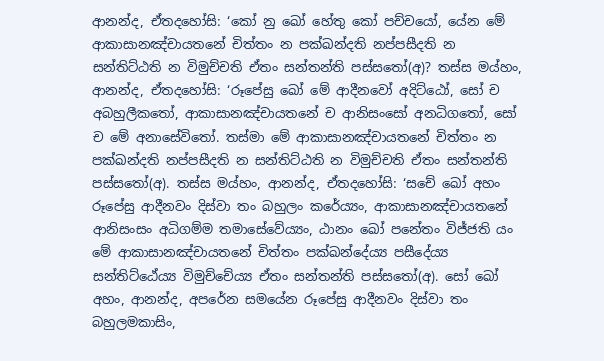ආනන්ද, ඒතදහෝසි: ‘කෝ නු ඛෝ හේතු කෝ පච්චයෝ, යේන මේ ආකාසානඤ්චායතනේ චිත්තං න පක්ඛන්දති නප්පසීදති න සන්තිට්ඨති න විමුච්චති ඒතං සන්තන්ති පස්සතෝ(අ)? තස්ස මය්හං, ආනන්ද, ඒතදහෝසි: ‘රූපේසු ඛෝ මේ ආදීනවෝ අදිට්ඨෝ, සෝ ච අබහුලීකතෝ, ආකාසානඤ්චායතනේ ච ආනිසංසෝ අනධිගතෝ, සෝ ච මේ අනාසේවිතෝ. තස්මා මේ ආකාසානඤ්චායතනේ චිත්තං න පක්ඛන්දති නප්පසීදති න සන්තිට්ඨති න විමුච්චති ඒතං සන්තන්ති පස්සතෝ(අ). තස්ස මය්හං, ආනන්ද, ඒතදහෝසි: ‘සචේ ඛෝ අහං රූපේසු ආදීනවං දිස්වා තං බහුලං කරේය්‍යං, ආකාසානඤ්චායතනේ ආනිසංසං අධිගම්ම තමාසේවේය්‍යං, ඨානං ඛෝ පනේතං විජ්ජති යං මේ ආකාසානඤ්චායතනේ චිත්තං පක්ඛන්දේය්‍ය පසීදේය්‍ය සන්තිට්ඨේය්‍ය විමුච්චේය්‍ය ඒතං සන්තන්ති පස්සතෝ(අ). සෝ ඛෝ අහං, ආනන්ද, අපරේන සමයේන රූපේසු ආදීනවං දිස්වා තං බහුලමකාසිං,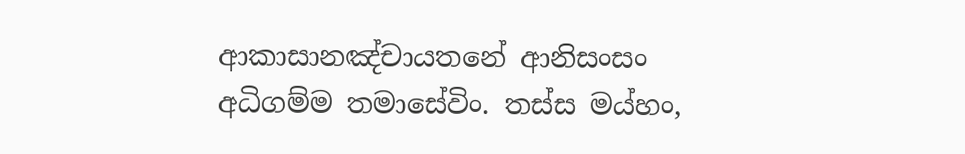ආකාසානඤ්චායතනේ ආනිසංසං අධිගම්ම තමාසේවිං. තස්ස මය්හං,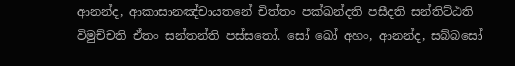ආනන්ද, ආකාසානඤ්චායතනේ චිත්තං පක්ඛන්දති පසීදති සන්තිට්ඨති විමුච්චති ඒතං සන්තන්ති පස්සතෝ. සෝ ඛෝ අහං, ආනන්ද, සබ්බසෝ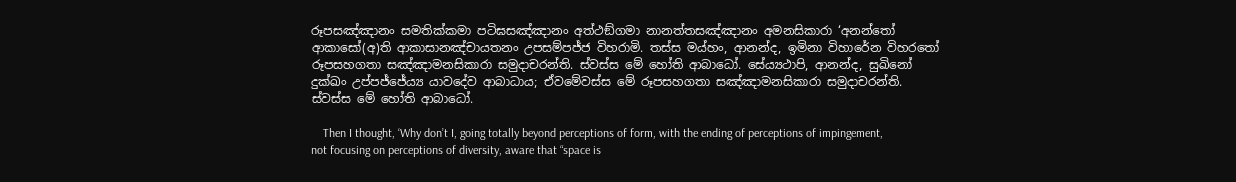රූපසඤ්ඤානං සමතික්කමා පටිඝසඤ්ඤානං අත්ථඞ්ගමා නානත්තසඤ්ඤානං අමනසිකාරා ‘අනන්තෝ ආකාසෝ(අ)ති ආකාසානඤ්චායතනං උපසම්පජ්ජ විහරාමි. තස්ස මය්හං, ආනන්ද, ඉමිනා විහාරේන විහරතෝ රූපසහගතා සඤ්ඤාමනසිකාරා සමුදාචරන්ති. ස්වස්ස මේ හෝති ආබාධෝ. සේය්‍යථාපි, ආනන්ද, සුඛිනෝ දුක්ඛං උප්පජ්ජේය්‍ය යාවදේව ආබාධාය; ඒවමේවස්ස මේ රූපසහගතා සඤ්ඤාමනසිකාරා සමුදාචරන්ති. ස්වස්ස මේ හෝති ආබාධෝ.

    Then I thought, ‘Why don’t I, going totally beyond perceptions of form, with the ending of perceptions of impingement, not focusing on perceptions of diversity, aware that “space is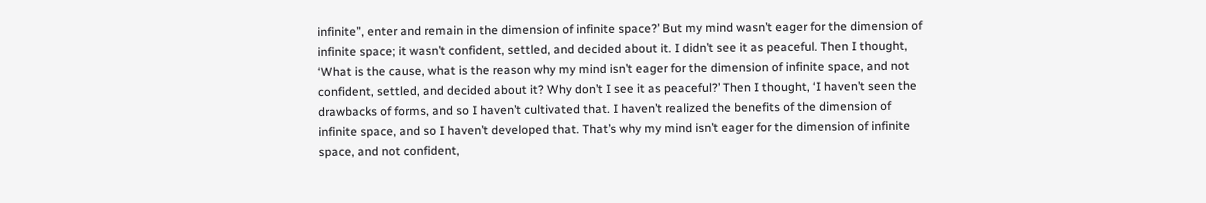infinite”, enter and remain in the dimension of infinite space?’ But my mind wasn’t eager for the dimension of infinite space; it wasn’t confident, settled, and decided about it. I didn’t see it as peaceful. Then I thought, ‘What is the cause, what is the reason why my mind isn’t eager for the dimension of infinite space, and not confident, settled, and decided about it? Why don’t I see it as peaceful?’ Then I thought, ‘I haven’t seen the drawbacks of forms, and so I haven’t cultivated that. I haven’t realized the benefits of the dimension of infinite space, and so I haven’t developed that. That’s why my mind isn’t eager for the dimension of infinite space, and not confident,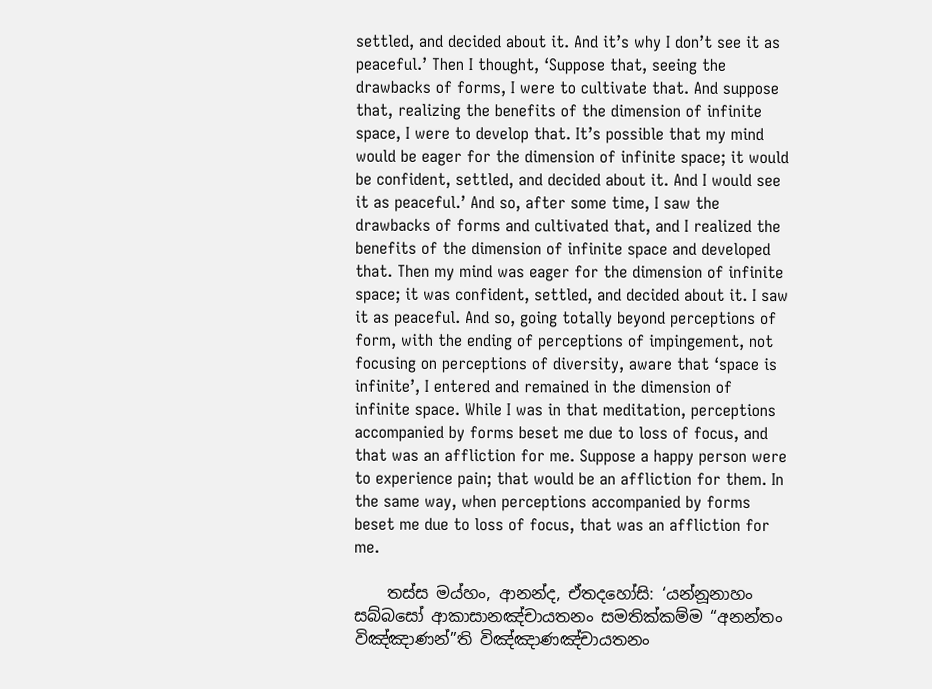settled, and decided about it. And it’s why I don’t see it as peaceful.’ Then I thought, ‘Suppose that, seeing the drawbacks of forms, I were to cultivate that. And suppose that, realizing the benefits of the dimension of infinite space, I were to develop that. It’s possible that my mind would be eager for the dimension of infinite space; it would be confident, settled, and decided about it. And I would see it as peaceful.’ And so, after some time, I saw the drawbacks of forms and cultivated that, and I realized the benefits of the dimension of infinite space and developed that. Then my mind was eager for the dimension of infinite space; it was confident, settled, and decided about it. I saw it as peaceful. And so, going totally beyond perceptions of form, with the ending of perceptions of impingement, not focusing on perceptions of diversity, aware that ‘space is infinite’, I entered and remained in the dimension of infinite space. While I was in that meditation, perceptions accompanied by forms beset me due to loss of focus, and that was an affliction for me. Suppose a happy person were to experience pain; that would be an affliction for them. In the same way, when perceptions accompanied by forms beset me due to loss of focus, that was an affliction for me.

    තස්ස මය්හං, ආනන්ද, ඒතදහෝසි: ‘යන්නූනාහං සබ්බසෝ ආකාසානඤ්චායතනං සමතික්කම්ම “අනන්තං විඤ්ඤාණන්”ති විඤ්ඤාණඤ්චායතනං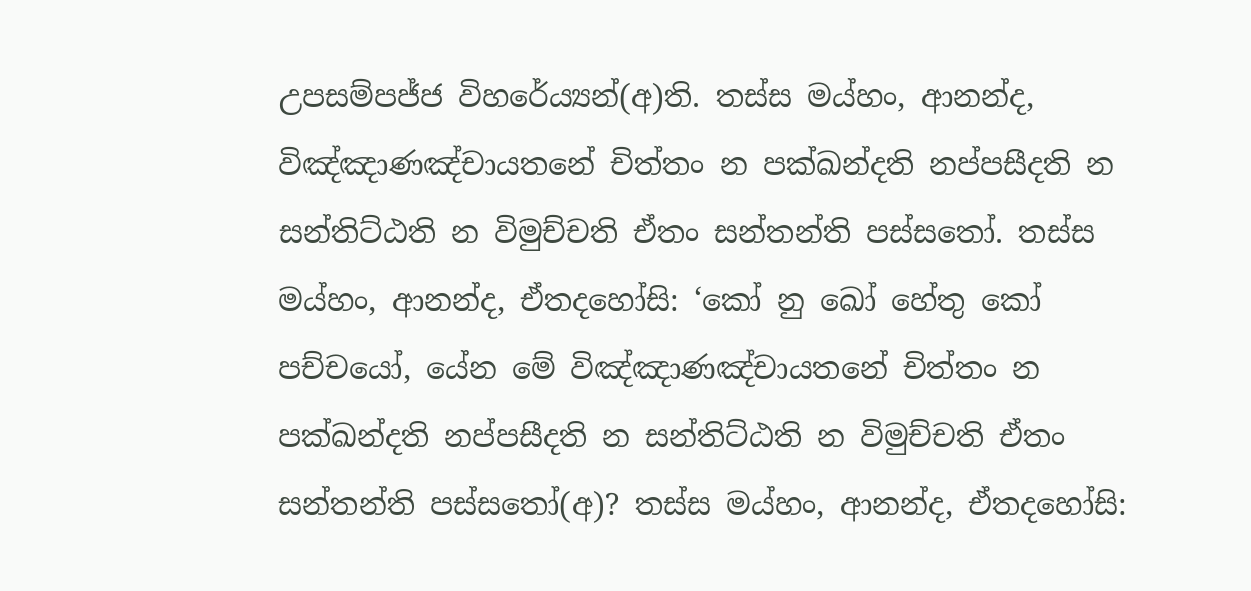උපසම්පජ්ජ විහරේය්‍යන්(අ)ති. තස්ස මය්හං, ආනන්ද, විඤ්ඤාණඤ්චායතනේ චිත්තං න පක්ඛන්දති නප්පසීදති න සන්තිට්ඨති න විමුච්චති ඒතං සන්තන්ති පස්සතෝ. තස්ස මය්හං, ආනන්ද, ඒතදහෝසි: ‘කෝ නු ඛෝ හේතු කෝ පච්චයෝ, යේන මේ විඤ්ඤාණඤ්චායතනේ චිත්තං න පක්ඛන්දති නප්පසීදති න සන්තිට්ඨති න විමුච්චති ඒතං සන්තන්ති පස්සතෝ(අ)? තස්ස මය්හං, ආනන්ද, ඒතදහෝසි: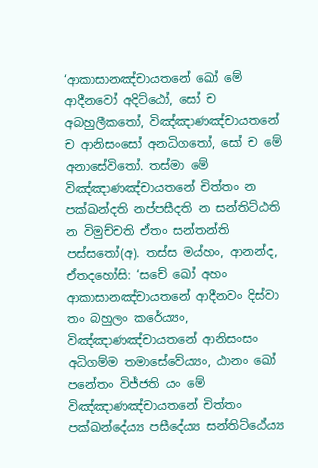‘ආකාසානඤ්චායතනේ ඛෝ මේ ආදීනවෝ අදිට්ඨෝ, සෝ ච අබහුලීකතෝ, විඤ්ඤාණඤ්චායතනේ ච ආනිසංසෝ අනධිගතෝ, සෝ ච මේ අනාසේවිතෝ. තස්මා මේ විඤ්ඤාණඤ්චායතනේ චිත්තං න පක්ඛන්දති නප්පසීදති න සන්තිට්ඨති න විමුච්චති ඒතං සන්තන්ති පස්සතෝ(අ). තස්ස මය්හං, ආනන්ද, ඒතදහෝසි: ‘සචේ ඛෝ අහං ආකාසානඤ්චායතනේ ආදීනවං දිස්වා තං බහුලං කරේය්‍යං, විඤ්ඤාණඤ්චායතනේ ආනිසංසං අධිගම්ම තමාසේවේය්‍යං, ඨානං ඛෝ පනේතං විජ්ජති යං මේ විඤ්ඤාණඤ්චායතනේ චිත්තං පක්ඛන්දේය්‍ය පසීදේය්‍ය සන්තිට්ඨේය්‍ය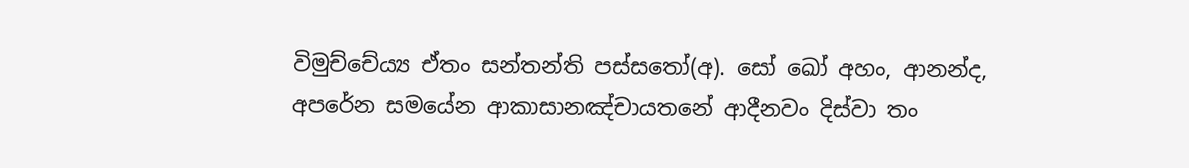විමුච්චේය්‍ය ඒතං සන්තන්ති පස්සතෝ(අ). සෝ ඛෝ අහං, ආනන්ද, අපරේන සමයේන ආකාසානඤ්චායතනේ ආදීනවං දිස්වා තං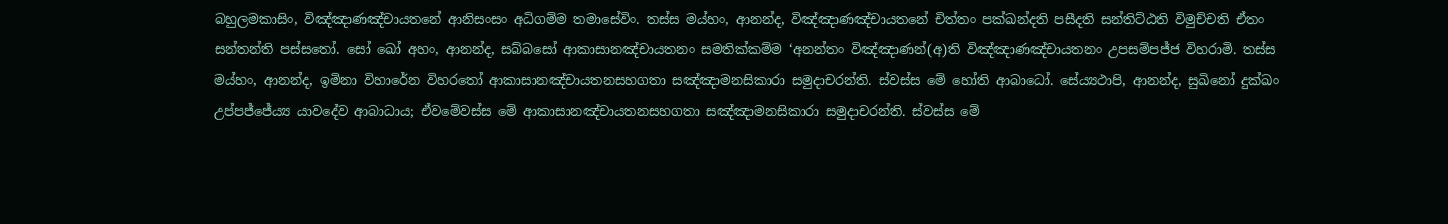බහුලමකාසිං, විඤ්ඤාණඤ්චායතනේ ආනිසංසං අධිගම්ම තමාසේවිං. තස්ස මය්හං, ආනන්ද, විඤ්ඤාණඤ්චායතනේ චිත්තං පක්ඛන්දති පසීදති සන්තිට්ඨති විමුච්චති ඒතං සන්තන්ති පස්සතෝ. සෝ ඛෝ අහං, ආනන්ද, සබ්බසෝ ආකාසානඤ්චායතනං සමතික්කම්ම ‘අනන්තං විඤ්ඤාණන්(අ)ති විඤ්ඤාණඤ්චායතනං උපසම්පජ්ජ විහරාමි. තස්ස මය්හං, ආනන්ද, ඉමිනා විහාරේන විහරතෝ ආකාසානඤ්චායතනසහගතා සඤ්ඤාමනසිකාරා සමුදාචරන්ති. ස්වස්ස මේ හෝති ආබාධෝ. සේය්‍යථාපි, ආනන්ද, සුඛිනෝ දුක්ඛං උප්පජ්ජේය්‍ය යාවදේව ආබාධාය; ඒවමේවස්ස මේ ආකාසානඤ්චායතනසහගතා සඤ්ඤාමනසිකාරා සමුදාචරන්ති. ස්වස්ස මේ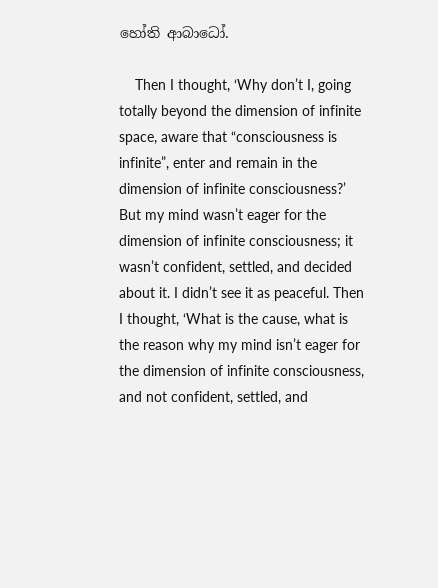හෝති ආබාධෝ.

    Then I thought, ‘Why don’t I, going totally beyond the dimension of infinite space, aware that “consciousness is infinite”, enter and remain in the dimension of infinite consciousness?’ But my mind wasn’t eager for the dimension of infinite consciousness; it wasn’t confident, settled, and decided about it. I didn’t see it as peaceful. Then I thought, ‘What is the cause, what is the reason why my mind isn’t eager for the dimension of infinite consciousness, and not confident, settled, and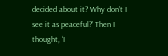decided about it? Why don’t I see it as peaceful?’ Then I thought, ‘I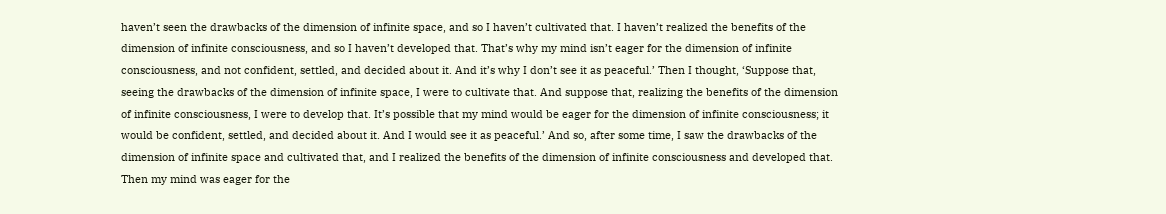haven’t seen the drawbacks of the dimension of infinite space, and so I haven’t cultivated that. I haven’t realized the benefits of the dimension of infinite consciousness, and so I haven’t developed that. That’s why my mind isn’t eager for the dimension of infinite consciousness, and not confident, settled, and decided about it. And it’s why I don’t see it as peaceful.’ Then I thought, ‘Suppose that, seeing the drawbacks of the dimension of infinite space, I were to cultivate that. And suppose that, realizing the benefits of the dimension of infinite consciousness, I were to develop that. It’s possible that my mind would be eager for the dimension of infinite consciousness; it would be confident, settled, and decided about it. And I would see it as peaceful.’ And so, after some time, I saw the drawbacks of the dimension of infinite space and cultivated that, and I realized the benefits of the dimension of infinite consciousness and developed that. Then my mind was eager for the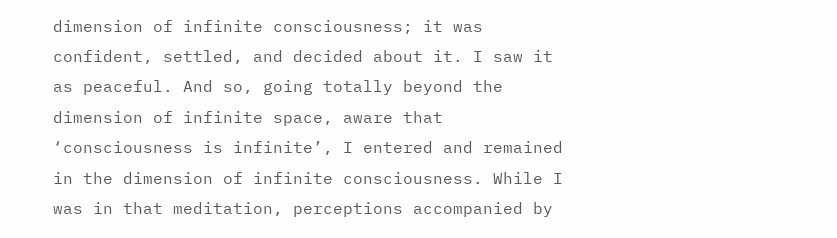dimension of infinite consciousness; it was confident, settled, and decided about it. I saw it as peaceful. And so, going totally beyond the dimension of infinite space, aware that ‘consciousness is infinite’, I entered and remained in the dimension of infinite consciousness. While I was in that meditation, perceptions accompanied by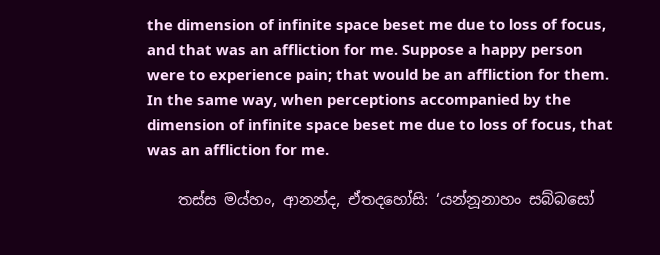the dimension of infinite space beset me due to loss of focus, and that was an affliction for me. Suppose a happy person were to experience pain; that would be an affliction for them. In the same way, when perceptions accompanied by the dimension of infinite space beset me due to loss of focus, that was an affliction for me.

    තස්ස මය්හං, ආනන්ද, ඒතදහෝසි: ‘යන්නූනාහං සබ්බසෝ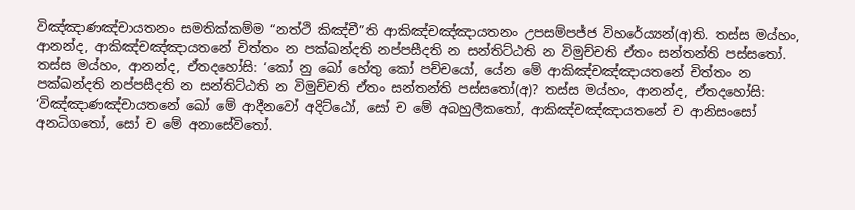විඤ්ඤාණඤ්චායතනං සමතික්කම්ම “නත්ථි කිඤ්චී”ති ආකිඤ්චඤ්ඤායතනං උපසම්පජ්ජ විහරේය්‍යන්(අ)ති. තස්ස මය්හං, ආනන්ද, ආකිඤ්චඤ්ඤායතනේ චිත්තං න පක්ඛන්දති නප්පසීදති න සන්තිට්ඨති න විමුච්චති ඒතං සන්තන්ති පස්සතෝ. තස්ස මය්හං, ආනන්ද, ඒතදහෝසි: ‘කෝ නු ඛෝ හේතු කෝ පච්චයෝ, යේන මේ ආකිඤ්චඤ්ඤායතනේ චිත්තං න පක්ඛන්දති නප්පසීදති න සන්තිට්ඨති න විමුච්චති ඒතං සන්තන්ති පස්සතෝ(අ)? තස්ස මය්හං, ආනන්ද, ඒතදහෝසි: ‘විඤ්ඤාණඤ්චායතනේ ඛෝ මේ ආදීනවෝ අදිට්ඨෝ, සෝ ච මේ අබහුලීකතෝ, ආකිඤ්චඤ්ඤායතනේ ච ආනිසංසෝ අනධිගතෝ, සෝ ච මේ අනාසේවිතෝ.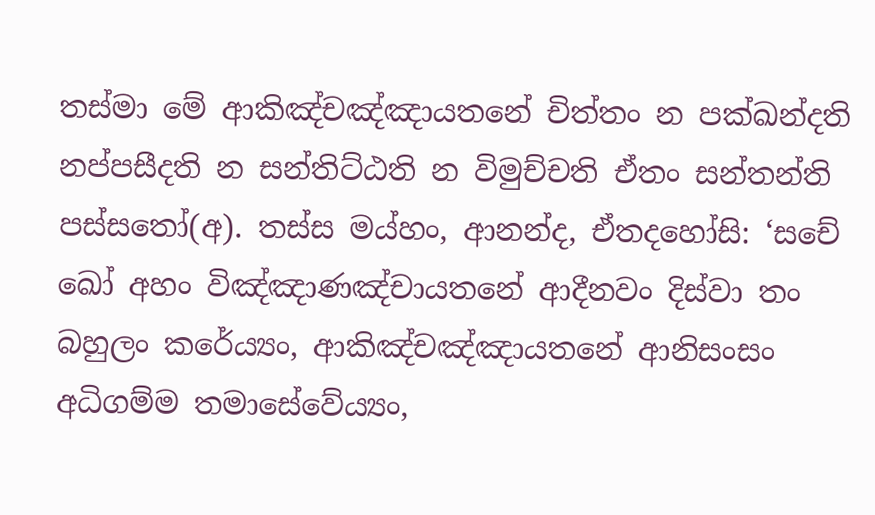තස්මා මේ ආකිඤ්චඤ්ඤායතනේ චිත්තං න පක්ඛන්දති නප්පසීදති න සන්තිට්ඨති න විමුච්චති ඒතං සන්තන්ති පස්සතෝ(අ). තස්ස මය්හං, ආනන්ද, ඒතදහෝසි: ‘සචේ ඛෝ අහං විඤ්ඤාණඤ්චායතනේ ආදීනවං දිස්වා තං බහුලං කරේය්‍යං, ආකිඤ්චඤ්ඤායතනේ ආනිසංසං අධිගම්ම තමාසේවේය්‍යං,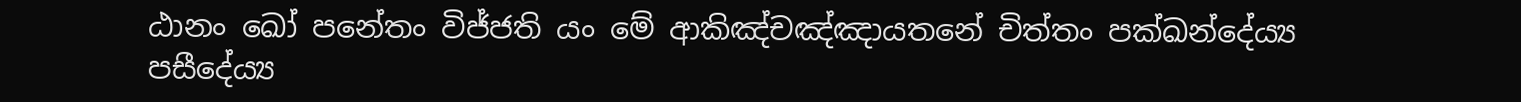ඨානං ඛෝ පනේතං විජ්ජති යං මේ ආකිඤ්චඤ්ඤායතනේ චිත්තං පක්ඛන්දේය්‍ය පසීදේය්‍ය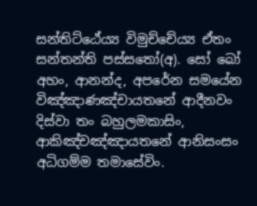සන්තිට්ඨේය්‍ය විමුච්චේය්‍ය ඒතං සන්තන්ති පස්සතෝ(අ). සෝ ඛෝ අහං, ආනන්ද, අපරේන සමයේන විඤ්ඤාණඤ්චායතනේ ආදීනවං දිස්වා තං බහුලමකාසිං, ආකිඤ්චඤ්ඤායතනේ ආනිසංසං අධිගම්ම තමාසේවිං.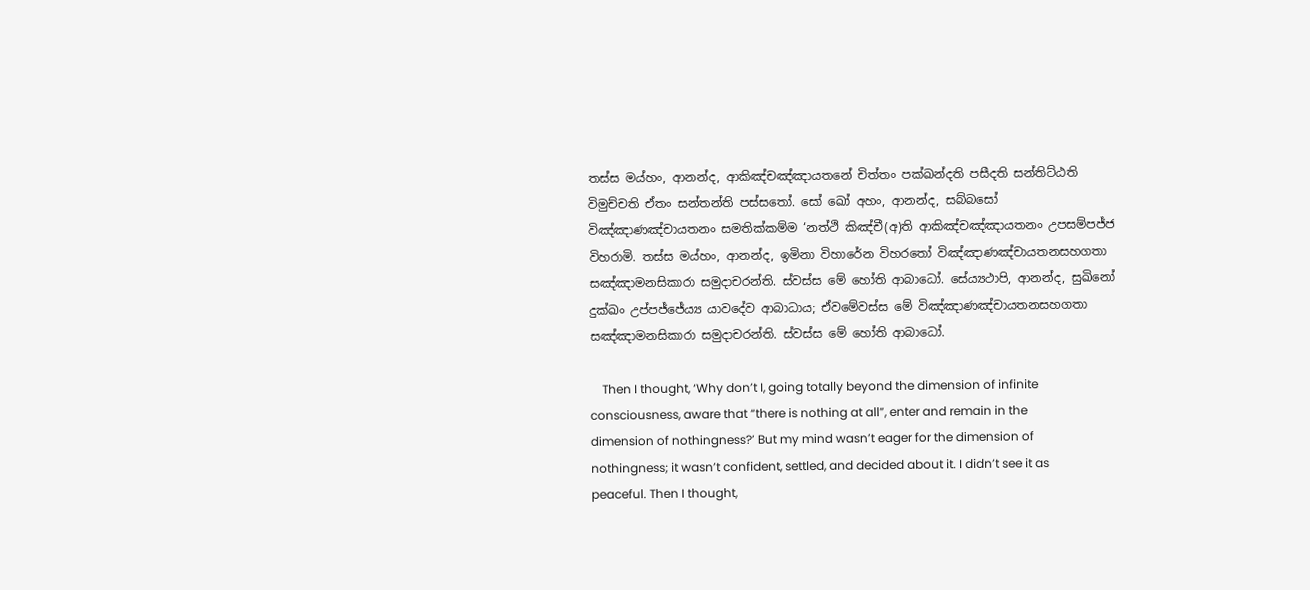තස්ස මය්හං, ආනන්ද, ආකිඤ්චඤ්ඤායතනේ චිත්තං පක්ඛන්දති පසීදති සන්තිට්ඨති විමුච්චති ඒතං සන්තන්ති පස්සතෝ. සෝ ඛෝ අහං, ආනන්ද, සබ්බසෝ විඤ්ඤාණඤ්චායතනං සමතික්කම්ම ‘නත්ථි කිඤ්චී(අ)ති ආකිඤ්චඤ්ඤායතනං උපසම්පජ්ජ විහරාමි. තස්ස මය්හං, ආනන්ද, ඉමිනා විහාරේන විහරතෝ විඤ්ඤාණඤ්චායතනසහගතා සඤ්ඤාමනසිකාරා සමුදාචරන්ති. ස්වස්ස මේ හෝති ආබාධෝ. සේය්‍යථාපි, ආනන්ද, සුඛිනෝ දුක්ඛං උප්පජ්ජේය්‍ය යාවදේව ආබාධාය; ඒවමේවස්ස මේ විඤ්ඤාණඤ්චායතනසහගතා සඤ්ඤාමනසිකාරා සමුදාචරන්ති. ස්වස්ස මේ හෝති ආබාධෝ.

    Then I thought, ‘Why don’t I, going totally beyond the dimension of infinite consciousness, aware that “there is nothing at all”, enter and remain in the dimension of nothingness?’ But my mind wasn’t eager for the dimension of nothingness; it wasn’t confident, settled, and decided about it. I didn’t see it as peaceful. Then I thought,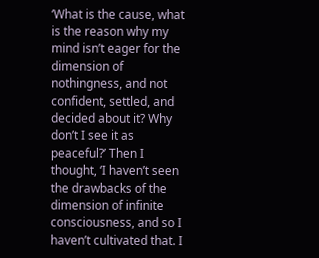‘What is the cause, what is the reason why my mind isn’t eager for the dimension of nothingness, and not confident, settled, and decided about it? Why don’t I see it as peaceful?’ Then I thought, ‘I haven’t seen the drawbacks of the dimension of infinite consciousness, and so I haven’t cultivated that. I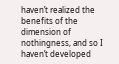haven’t realized the benefits of the dimension of nothingness, and so I haven’t developed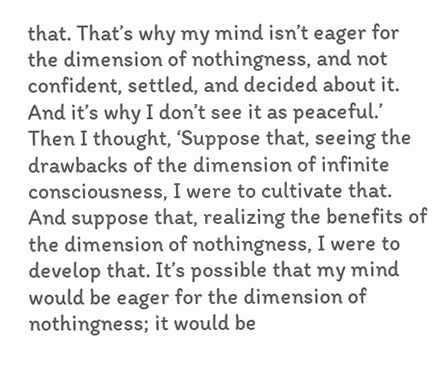that. That’s why my mind isn’t eager for the dimension of nothingness, and not confident, settled, and decided about it. And it’s why I don’t see it as peaceful.’ Then I thought, ‘Suppose that, seeing the drawbacks of the dimension of infinite consciousness, I were to cultivate that. And suppose that, realizing the benefits of the dimension of nothingness, I were to develop that. It’s possible that my mind would be eager for the dimension of nothingness; it would be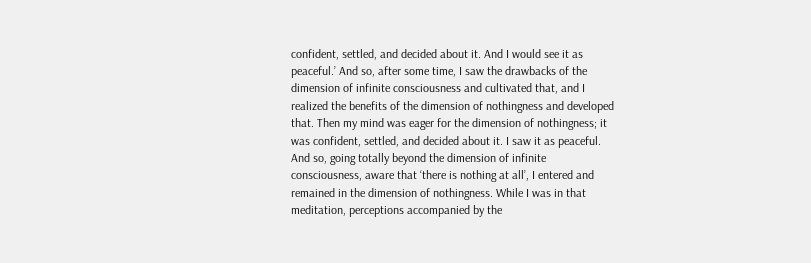confident, settled, and decided about it. And I would see it as peaceful.’ And so, after some time, I saw the drawbacks of the dimension of infinite consciousness and cultivated that, and I realized the benefits of the dimension of nothingness and developed that. Then my mind was eager for the dimension of nothingness; it was confident, settled, and decided about it. I saw it as peaceful. And so, going totally beyond the dimension of infinite consciousness, aware that ‘there is nothing at all’, I entered and remained in the dimension of nothingness. While I was in that meditation, perceptions accompanied by the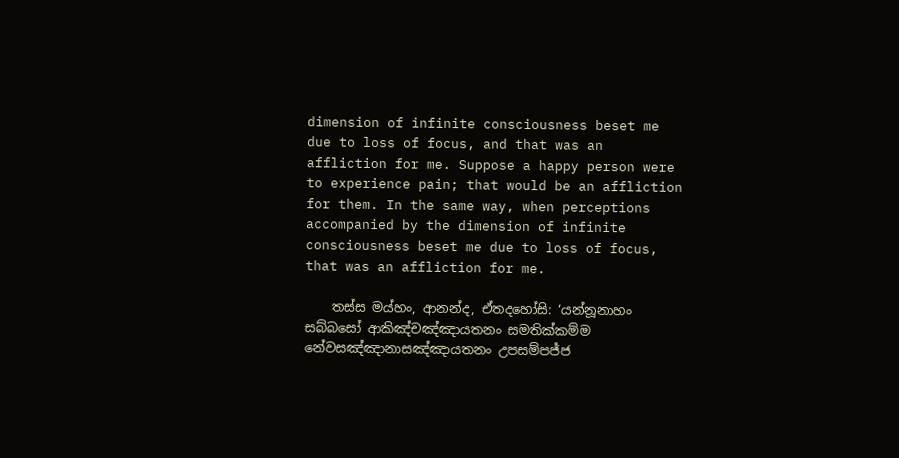dimension of infinite consciousness beset me due to loss of focus, and that was an affliction for me. Suppose a happy person were to experience pain; that would be an affliction for them. In the same way, when perceptions accompanied by the dimension of infinite consciousness beset me due to loss of focus, that was an affliction for me.

    තස්ස මය්හං, ආනන්ද, ඒතදහෝසි: ‘යන්නූනාහං සබ්බසෝ ආකිඤ්චඤ්ඤායතනං සමතික්කම්ම නේවසඤ්ඤානාසඤ්ඤායතනං උපසම්පජ්ජ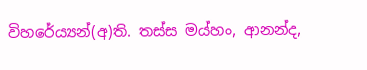විහරේය්‍යන්(අ)ති. තස්ස මය්හං, ආනන්ද,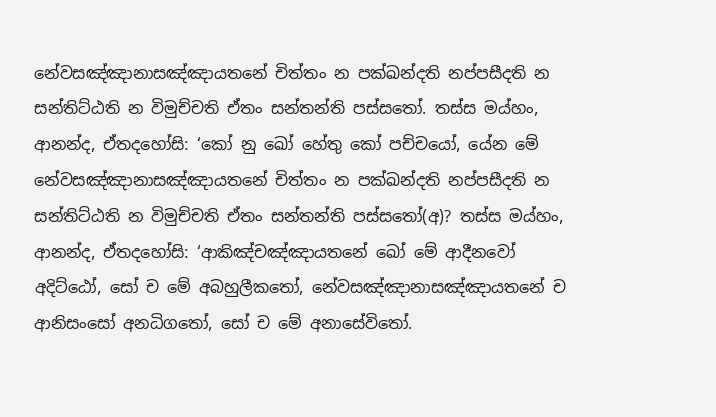නේවසඤ්ඤානාසඤ්ඤායතනේ චිත්තං න පක්ඛන්දති නප්පසීදති න සන්තිට්ඨති න විමුච්චති ඒතං සන්තන්ති පස්සතෝ. තස්ස මය්හං, ආනන්ද, ඒතදහෝසි: ‘කෝ නු ඛෝ හේතු කෝ පච්චයෝ, යේන මේ නේවසඤ්ඤානාසඤ්ඤායතනේ චිත්තං න පක්ඛන්දති නප්පසීදති න සන්තිට්ඨති න විමුච්චති ඒතං සන්තන්ති පස්සතෝ(අ)? තස්ස මය්හං, ආනන්ද, ඒතදහෝසි: ‘ආකිඤ්චඤ්ඤායතනේ ඛෝ මේ ආදීනවෝ අදිට්ඨෝ, සෝ ච මේ අබහුලීකතෝ, නේවසඤ්ඤානාසඤ්ඤායතනේ ච ආනිසංසෝ අනධිගතෝ, සෝ ච මේ අනාසේවිතෝ.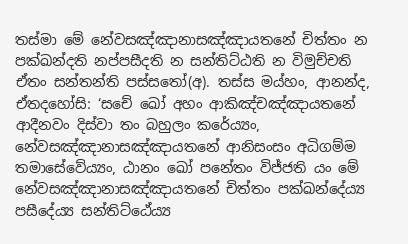තස්මා මේ නේවසඤ්ඤානාසඤ්ඤායතනේ චිත්තං න පක්ඛන්දති නප්පසීදති න සන්තිට්ඨති න විමුච්චති ඒතං සන්තන්ති පස්සතෝ(අ). තස්ස මය්හං, ආනන්ද, ඒතදහෝසි: ‘සචේ ඛෝ අහං ආකිඤ්චඤ්ඤායතනේ ආදීනවං දිස්වා තං බහුලං කරේය්‍යං, නේවසඤ්ඤානාසඤ්ඤායතනේ ආනිසංසං අධිගම්ම තමාසේවේය්‍යං, ඨානං ඛෝ පනේතං විජ්ජති යං මේ නේවසඤ්ඤානාසඤ්ඤායතනේ චිත්තං පක්ඛන්දේය්‍ය පසීදේය්‍ය සන්තිට්ඨේය්‍ය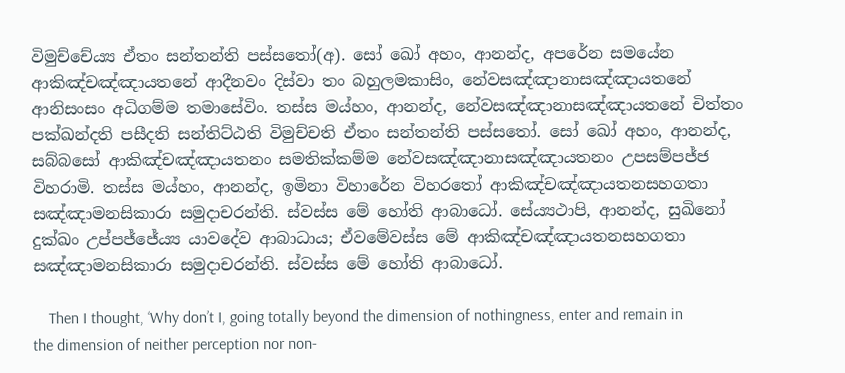විමුච්චේය්‍ය ඒතං සන්තන්ති පස්සතෝ(අ). සෝ ඛෝ අහං, ආනන්ද, අපරේන සමයේන ආකිඤ්චඤ්ඤායතනේ ආදීනවං දිස්වා තං බහුලමකාසිං, නේවසඤ්ඤානාසඤ්ඤායතනේ ආනිසංසං අධිගම්ම තමාසේවිං. තස්ස මය්හං, ආනන්ද, නේවසඤ්ඤානාසඤ්ඤායතනේ චිත්තං පක්ඛන්දති පසීදති සන්තිට්ඨති විමුච්චති ඒතං සන්තන්ති පස්සතෝ. සෝ ඛෝ අහං, ආනන්ද, සබ්බසෝ ආකිඤ්චඤ්ඤායතනං සමතික්කම්ම නේවසඤ්ඤානාසඤ්ඤායතනං උපසම්පජ්ජ විහරාමි. තස්ස මය්හං, ආනන්ද, ඉමිනා විහාරේන විහරතෝ ආකිඤ්චඤ්ඤායතනසහගතා සඤ්ඤාමනසිකාරා සමුදාචරන්ති. ස්වස්ස මේ හෝති ආබාධෝ. සේය්‍යථාපි, ආනන්ද, සුඛිනෝ දුක්ඛං උප්පජ්ජේය්‍ය යාවදේව ආබාධාය; ඒවමේවස්ස මේ ආකිඤ්චඤ්ඤායතනසහගතා සඤ්ඤාමනසිකාරා සමුදාචරන්ති. ස්වස්ස මේ හෝති ආබාධෝ.

    Then I thought, ‘Why don’t I, going totally beyond the dimension of nothingness, enter and remain in the dimension of neither perception nor non-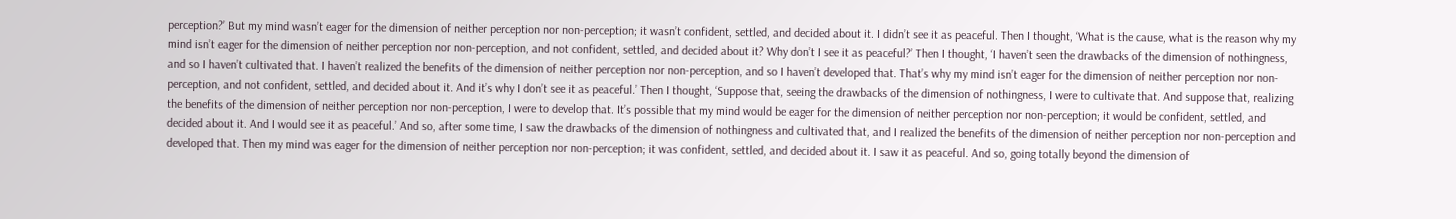perception?’ But my mind wasn’t eager for the dimension of neither perception nor non-perception; it wasn’t confident, settled, and decided about it. I didn’t see it as peaceful. Then I thought, ‘What is the cause, what is the reason why my mind isn’t eager for the dimension of neither perception nor non-perception, and not confident, settled, and decided about it? Why don’t I see it as peaceful?’ Then I thought, ‘I haven’t seen the drawbacks of the dimension of nothingness, and so I haven’t cultivated that. I haven’t realized the benefits of the dimension of neither perception nor non-perception, and so I haven’t developed that. That’s why my mind isn’t eager for the dimension of neither perception nor non-perception, and not confident, settled, and decided about it. And it’s why I don’t see it as peaceful.’ Then I thought, ‘Suppose that, seeing the drawbacks of the dimension of nothingness, I were to cultivate that. And suppose that, realizing the benefits of the dimension of neither perception nor non-perception, I were to develop that. It’s possible that my mind would be eager for the dimension of neither perception nor non-perception; it would be confident, settled, and decided about it. And I would see it as peaceful.’ And so, after some time, I saw the drawbacks of the dimension of nothingness and cultivated that, and I realized the benefits of the dimension of neither perception nor non-perception and developed that. Then my mind was eager for the dimension of neither perception nor non-perception; it was confident, settled, and decided about it. I saw it as peaceful. And so, going totally beyond the dimension of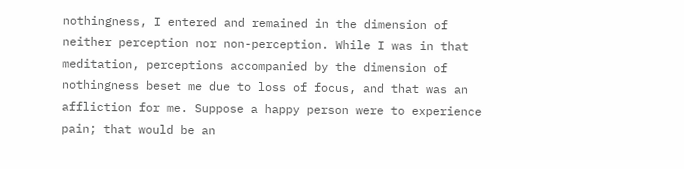nothingness, I entered and remained in the dimension of neither perception nor non-perception. While I was in that meditation, perceptions accompanied by the dimension of nothingness beset me due to loss of focus, and that was an affliction for me. Suppose a happy person were to experience pain; that would be an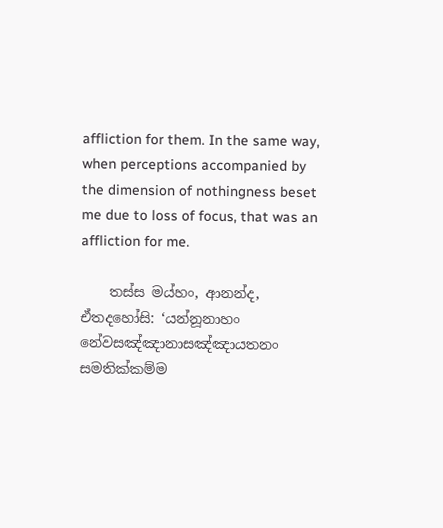affliction for them. In the same way, when perceptions accompanied by the dimension of nothingness beset me due to loss of focus, that was an affliction for me.

    තස්ස මය්හං, ආනන්ද, ඒතදහෝසි: ‘යන්නූනාහං නේවසඤ්ඤානාසඤ්ඤායතනං සමතික්කම්ම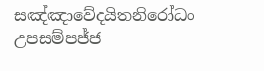සඤ්ඤාවේදයිතනිරෝධං උපසම්පජ්ජ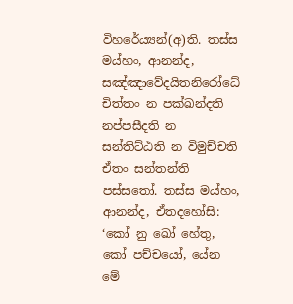විහරේය්‍යන්(අ)ති. තස්ස මය්හං, ආනන්ද, සඤ්ඤාවේදයිතනිරෝධේ චිත්තං න පක්ඛන්දති නප්පසීදති න සන්තිට්ඨති න විමුච්චති ඒතං සන්තන්ති පස්සතෝ. තස්ස මය්හං, ආනන්ද, ඒතදහෝසි: ‘කෝ නු ඛෝ හේතු, කෝ පච්චයෝ, යේන මේ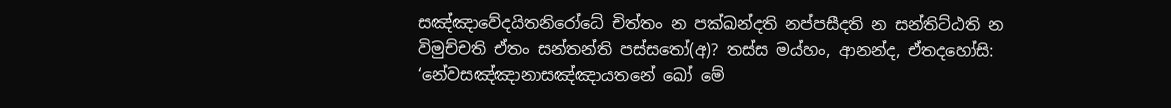සඤ්ඤාවේදයිතනිරෝධේ චිත්තං න පක්ඛන්දති නප්පසීදති න සන්තිට්ඨති න විමුච්චති ඒතං සන්තන්ති පස්සතෝ(අ)? තස්ස මය්හං, ආනන්ද, ඒතදහෝසි: ‘නේවසඤ්ඤානාසඤ්ඤායතනේ ඛෝ මේ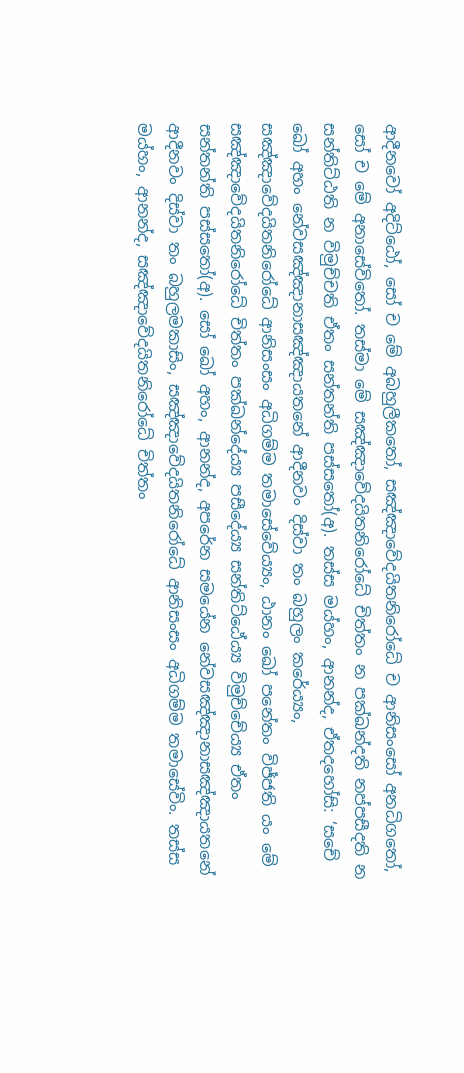ආදීනවෝ අදිට්ඨෝ, සෝ ච මේ අබහුලීකතෝ, සඤ්ඤාවේදයිතනිරෝධේ ච ආනිසංසෝ අනධිගතෝ, සෝ ච මේ අනාසේවිතෝ. තස්මා මේ සඤ්ඤාවේදයිතනිරෝධේ චිත්තං න පක්ඛන්දති නප්පසීදති න සන්තිට්ඨති න විමුච්චති ඒතං සන්තන්ති පස්සතෝ(අ). තස්ස මය්හං, ආනන්ද, ඒතදහෝසි: ‘සචේ ඛෝ අහං නේවසඤ්ඤානාසඤ්ඤායතනේ ආදීනවං දිස්වා තං බහුලං කරේය්‍යං, සඤ්ඤාවේදයිතනිරෝධේ ආනිසංසං අධිගම්ම තමාසේවේය්‍යං, ඨානං ඛෝ පනේතං විජ්ජති යං මේ සඤ්ඤාවේදයිතනිරෝධේ චිත්තං පක්ඛන්දේය්‍ය පසීදේය්‍ය සන්තිට්ඨේය්‍ය විමුච්චේය්‍ය ඒතං සන්තන්ති පස්සතෝ(අ). සෝ ඛෝ අහං, ආනන්ද, අපරේන සමයේන නේවසඤ්ඤානාසඤ්ඤායතනේ ආදීනවං දිස්වා තං බහුලමකාසිං, සඤ්ඤාවේදයිතනිරෝධේ ආනිසංසං අධිගම්ම තමාසේවිං. තස්ස මය්හං, ආනන්ද, සඤ්ඤාවේදයිතනිරෝධේ චිත්තං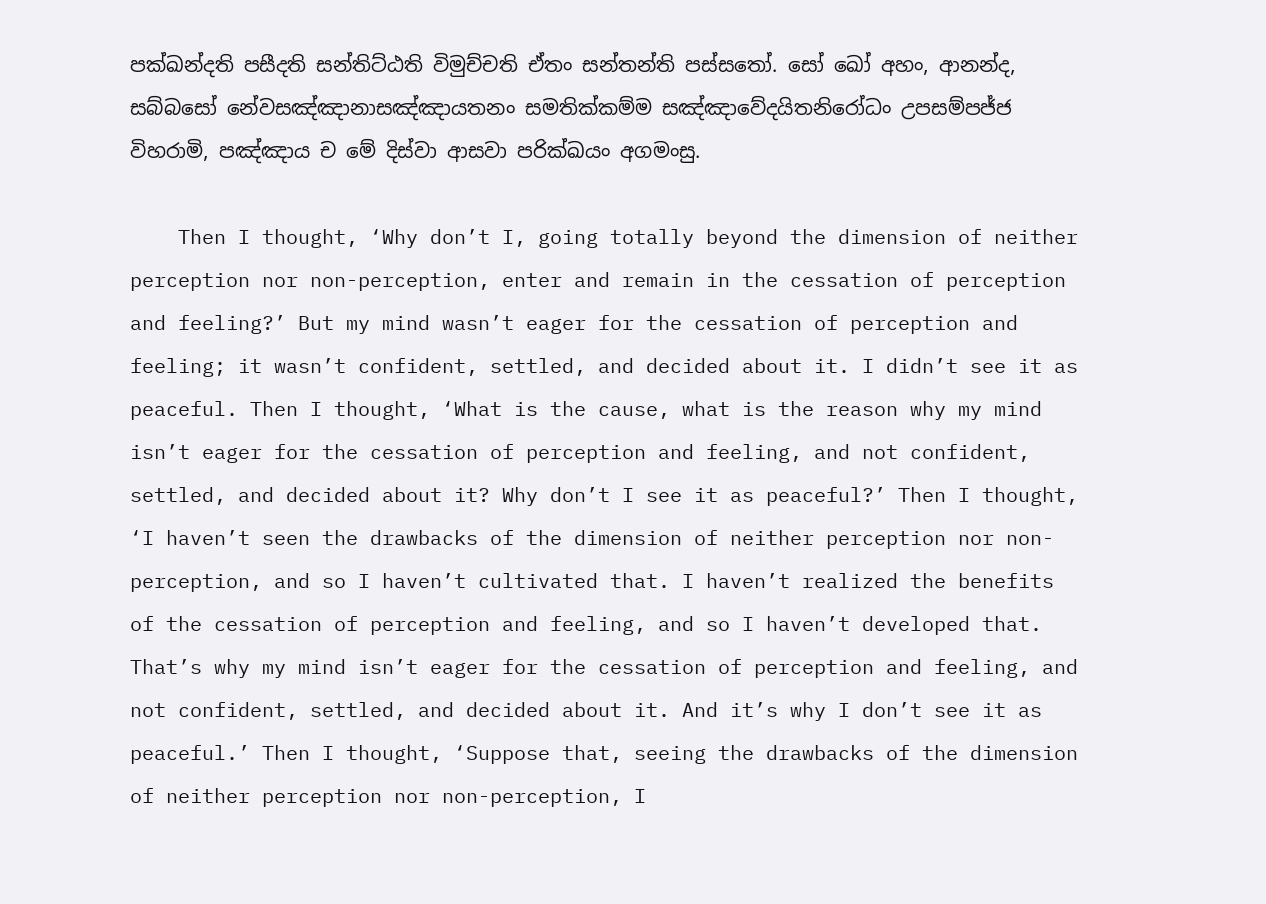පක්ඛන්දති පසීදති සන්තිට්ඨති විමුච්චති ඒතං සන්තන්ති පස්සතෝ. සෝ ඛෝ අහං, ආනන්ද, සබ්බසෝ නේවසඤ්ඤානාසඤ්ඤායතනං සමතික්කම්ම සඤ්ඤාවේදයිතනිරෝධං උපසම්පජ්ජ විහරාමි, පඤ්ඤාය ච මේ දිස්වා ආසවා පරික්ඛයං අගමංසු.

    Then I thought, ‘Why don’t I, going totally beyond the dimension of neither perception nor non-perception, enter and remain in the cessation of perception and feeling?’ But my mind wasn’t eager for the cessation of perception and feeling; it wasn’t confident, settled, and decided about it. I didn’t see it as peaceful. Then I thought, ‘What is the cause, what is the reason why my mind isn’t eager for the cessation of perception and feeling, and not confident, settled, and decided about it? Why don’t I see it as peaceful?’ Then I thought, ‘I haven’t seen the drawbacks of the dimension of neither perception nor non-perception, and so I haven’t cultivated that. I haven’t realized the benefits of the cessation of perception and feeling, and so I haven’t developed that. That’s why my mind isn’t eager for the cessation of perception and feeling, and not confident, settled, and decided about it. And it’s why I don’t see it as peaceful.’ Then I thought, ‘Suppose that, seeing the drawbacks of the dimension of neither perception nor non-perception, I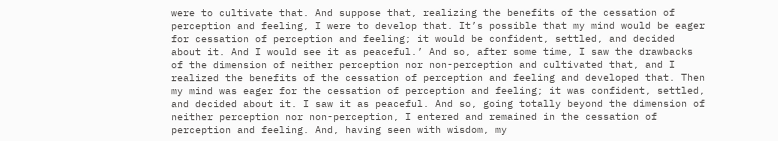were to cultivate that. And suppose that, realizing the benefits of the cessation of perception and feeling, I were to develop that. It’s possible that my mind would be eager for cessation of perception and feeling; it would be confident, settled, and decided about it. And I would see it as peaceful.’ And so, after some time, I saw the drawbacks of the dimension of neither perception nor non-perception and cultivated that, and I realized the benefits of the cessation of perception and feeling and developed that. Then my mind was eager for the cessation of perception and feeling; it was confident, settled, and decided about it. I saw it as peaceful. And so, going totally beyond the dimension of neither perception nor non-perception, I entered and remained in the cessation of perception and feeling. And, having seen with wisdom, my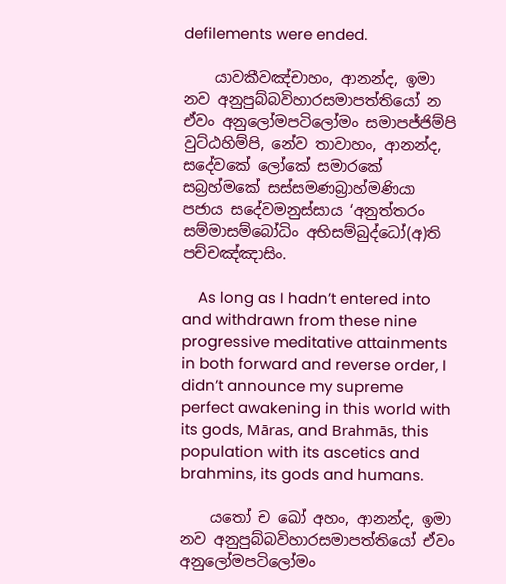defilements were ended.

    යාවකීවඤ්චාහං, ආනන්ද, ඉමා නව අනුපුබ්බවිහාරසමාපත්තියෝ න ඒවං අනුලෝමපටිලෝමං සමාපජ්ජිම්පි වුට්ඨහිම්පි, නේව තාවාහං, ආනන්ද, සදේවකේ ලෝකේ සමාරකේ සබ්‍රහ්මකේ සස්සමණබ්‍රාහ්මණියා පජාය සදේවමනුස්සාය ‘අනුත්තරං සම්මාසම්බෝධිං අභිසම්බුද්ධෝ(අ)ති පච්චඤ්ඤාසිං.

    As long as I hadn’t entered into and withdrawn from these nine progressive meditative attainments in both forward and reverse order, I didn’t announce my supreme perfect awakening in this world with its gods, Māras, and Brahmās, this population with its ascetics and brahmins, its gods and humans.

    යතෝ ච ඛෝ අහං, ආනන්ද, ඉමා නව අනුපුබ්බවිහාරසමාපත්තියෝ ඒවං අනුලෝමපටිලෝමං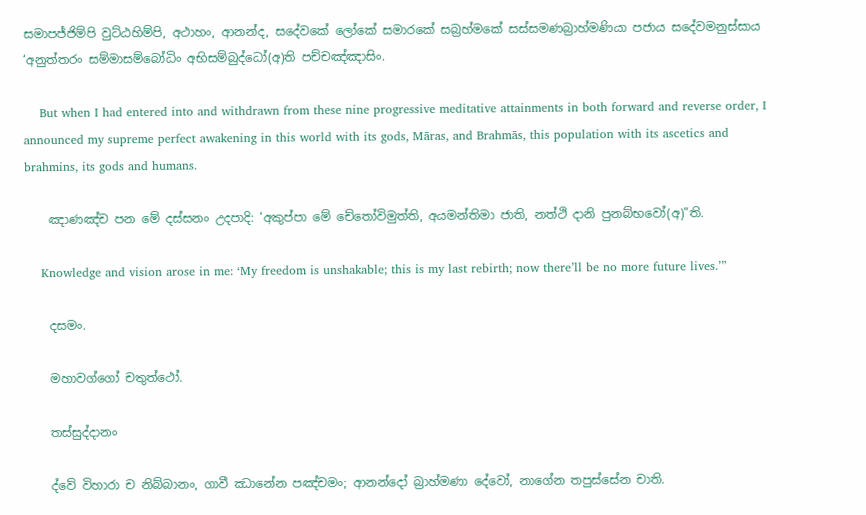සමාපජ්ජිම්පි වුට්ඨහිම්පි, අථාහං, ආනන්ද, සදේවකේ ලෝකේ සමාරකේ සබ්‍රහ්මකේ සස්සමණබ්‍රාහ්මණියා පජාය සදේවමනුස්සාය ‘අනුත්තරං සම්මාසම්බෝධිං අභිසම්බුද්ධෝ(අ)ති පච්චඤ්ඤාසිං.

    But when I had entered into and withdrawn from these nine progressive meditative attainments in both forward and reverse order, I announced my supreme perfect awakening in this world with its gods, Māras, and Brahmās, this population with its ascetics and brahmins, its gods and humans.

    ඤාණඤ්ච පන මේ දස්සනං උදපාදි: ‘අකුප්පා මේ චේතෝවිමුත්ති, අයමන්තිමා ජාති, නත්ථි දානි පුනබ්භවෝ(අ)”ති.

    Knowledge and vision arose in me: ‘My freedom is unshakable; this is my last rebirth; now there’ll be no more future lives.’”

    දසමං.

    මහාවග්ගෝ චතුත්ථෝ.

    තස්සුද්දානං

    ද්වේ විහාරා ච නිබ්බානං, ගාවී ඣානේන පඤ්චමං; ආනන්දෝ බ්‍රාහ්මණා දේවෝ, නාගේන තපුස්සේන චාති.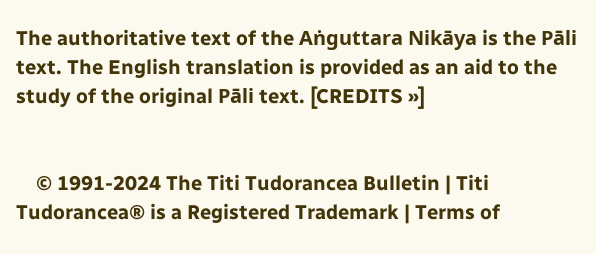The authoritative text of the Aṅguttara Nikāya is the Pāli text. The English translation is provided as an aid to the study of the original Pāli text. [CREDITS »]


    © 1991-2024 The Titi Tudorancea Bulletin | Titi Tudorancea® is a Registered Trademark | Terms of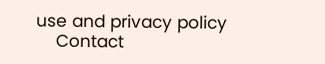use and privacy policy
    Contact